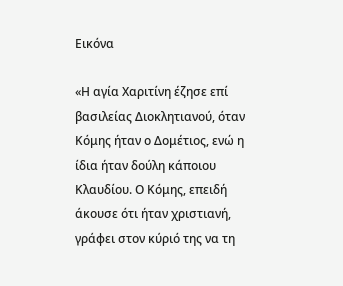Εικόνα

«Η αγία Χαριτίνη έζησε επί βασιλείας Διοκλητιανού, όταν Κόμης ήταν ο Δομέτιος, ενώ η ίδια ήταν δούλη κάποιου Κλαυδίου. Ο Κόμης, επειδή άκουσε ότι ήταν χριστιανή, γράφει στον κύριό της να τη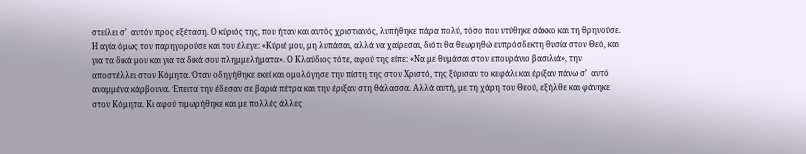στείλει σ’  αυτόν προς εξέταση. Ο κύριός της, που ήταν και αυτός χριστιανός, λυπήθηκε πάρα πολύ, τόσο που ντύθηκε σάκκο και τη θρηνούσε. Η αγία όμως τον παρηγορούσε και του έλεγε: «Κύριέ μου, μη λυπάσαι, αλλά να χαίρεσαι, διότι θα θεωρηθώ ευπρόσδεκτη θυσία στον Θεό, και για τα δικά μου και για τα δικά σου πλημμελήματα». Ο Κλαύδιος τότε, αφού της είπε: «Να με θυμάσαι στον επουράνιο βασιλιά», την αποστέλλει στον Κόμητα. Όταν οδηγήθηκε εκεί και ομολόγησε την πίστη της στον Χριστό, της ξύρισαν το κεφάλι και έριξαν πάνω σ’  αυτό  αναμμένα κάρβουνα. Έπειτα την έδεσαν σε βαριά πέτρα και την έριξαν στη θάλασσα. Αλλά αυτή, με τη χάρη του Θεού, εξήλθε και φάνηκε στον Κόμητα. Κι αφού τιμωρήθηκε και με πολλές άλλες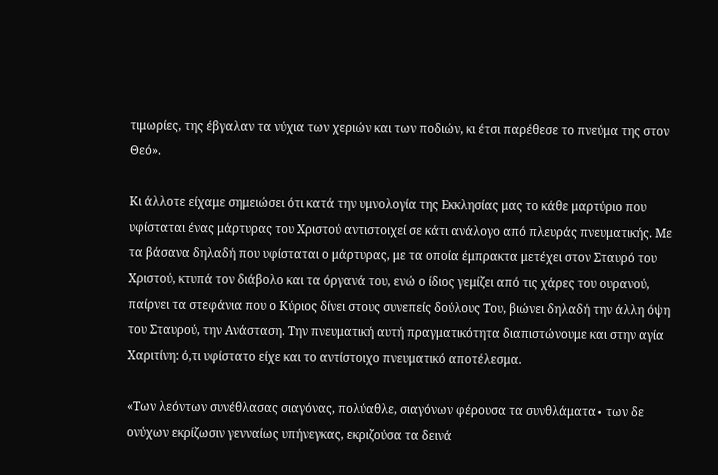τιμωρίες, της έβγαλαν τα νύχια των χεριών και των ποδιών, κι έτσι παρέθεσε το πνεύμα της στον Θεό».

Κι άλλοτε είχαμε σημειώσει ότι κατά την υμνολογία της Εκκλησίας μας το κάθε μαρτύριο που υφίσταται ένας μάρτυρας του Χριστού αντιστοιχεί σε κάτι ανάλογο από πλευράς πνευματικής. Με τα βάσανα δηλαδή που υφίσταται ο μάρτυρας, με τα οποία έμπρακτα μετέχει στον Σταυρό του Χριστού, κτυπά τον διάβολο και τα όργανά του, ενώ ο ίδιος γεμίζει από τις χάρες του ουρανού, παίρνει τα στεφάνια που ο Κύριος δίνει στους συνεπείς δούλους Του, βιώνει δηλαδή την άλλη όψη του Σταυρού, την Ανάσταση. Την πνευματική αυτή πραγματικότητα διαπιστώνουμε και στην αγία Χαριτίνη: ό,τι υφίστατο είχε και το αντίστοιχο πνευματικό αποτέλεσμα.

«Των λεόντων συνέθλασας σιαγόνας, πολύαθλε, σιαγόνων φέρουσα τα συνθλάματα∙ των δε ονύχων εκρίζωσιν γενναίως υπήνεγκας, εκριζούσα τα δεινά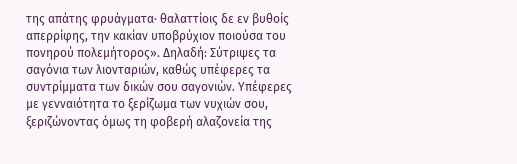της απάτης φρυάγματα∙ θαλαττίοις δε εν βυθοίς απερρίφης, την κακίαν υποβρύχιον ποιούσα του πονηρού πολεμήτορος». Δηλαδή: Σύτριψες τα σαγόνια των λιονταριών, καθώς υπέφερες τα συντρίμματα των δικών σου σαγονιών. Υπέφερες με γενναιότητα το ξερίζωμα των νυχιών σου, ξεριζώνοντας όμως τη φοβερή αλαζονεία της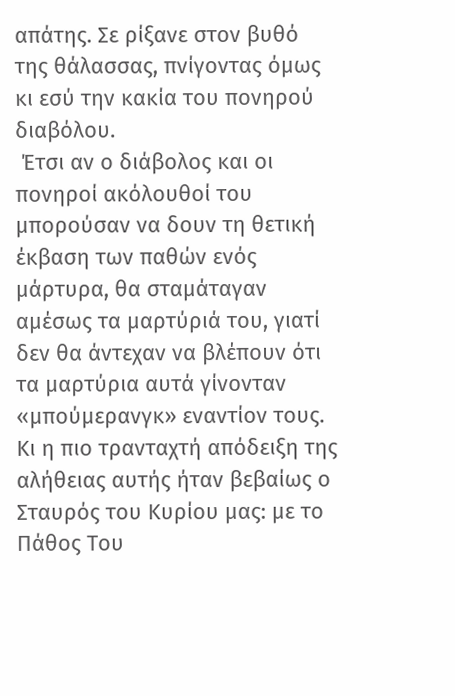απάτης. Σε ρίξανε στον βυθό  της θάλασσας, πνίγοντας όμως κι εσύ την κακία του πονηρού διαβόλου.
 Έτσι αν ο διάβολος και οι πονηροί ακόλουθοί του μπορούσαν να δουν τη θετική έκβαση των παθών ενός μάρτυρα, θα σταμάταγαν αμέσως τα μαρτύριά του, γιατί δεν θα άντεχαν να βλέπουν ότι τα μαρτύρια αυτά γίνονταν «μπούμερανγκ» εναντίον τους. Κι η πιο τρανταχτή απόδειξη της αλήθειας αυτής ήταν βεβαίως ο Σταυρός του Κυρίου μας: με το Πάθος Του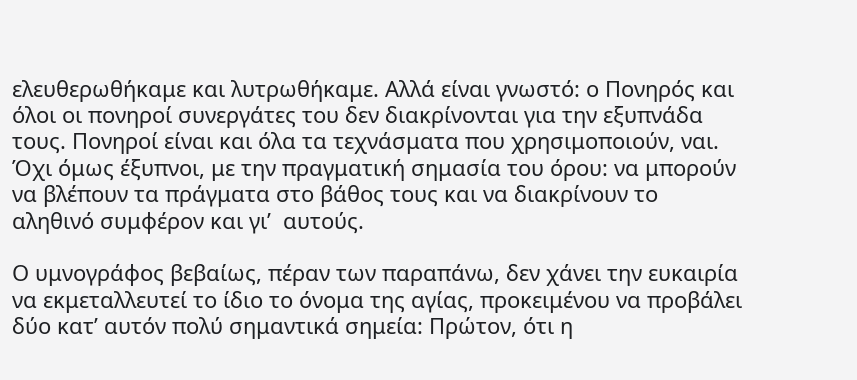ελευθερωθήκαμε και λυτρωθήκαμε. Αλλά είναι γνωστό: ο Πονηρός και όλοι οι πονηροί συνεργάτες του δεν διακρίνονται για την εξυπνάδα τους. Πονηροί είναι και όλα τα τεχνάσματα που χρησιμοποιούν, ναι. Όχι όμως έξυπνοι, με την πραγματική σημασία του όρου: να μπορούν να βλέπουν τα πράγματα στο βάθος τους και να διακρίνουν το αληθινό συμφέρον και γι’  αυτούς.

Ο υμνογράφος βεβαίως, πέραν των παραπάνω, δεν χάνει την ευκαιρία να εκμεταλλευτεί το ίδιο το όνομα της αγίας, προκειμένου να προβάλει δύο κατ’ αυτόν πολύ σημαντικά σημεία: Πρώτον, ότι η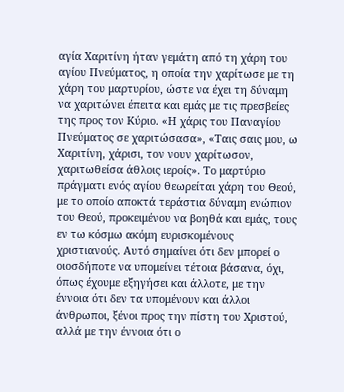αγία Χαριτίνη ήταν γεμάτη από τη χάρη του αγίου Πνεύματος, η οποία την χαρίτωσε με τη χάρη του μαρτυρίου, ώστε να έχει τη δύναμη να χαριτώνει έπειτα και εμάς με τις πρεσβείες της προς τον Κύριο. «Η χάρις του Παναγίου Πνεύματος σε χαριτώσασα», «Ταις σαις μου, ω Χαριτίνη, χάρισι, τον νουν χαρίτωσον, χαριτωθείσα άθλοις ιεροίς». Το μαρτύριο πράγματι ενός αγίου θεωρείται χάρη του Θεού, με το οποίο αποκτά τεράστια δύναμη ενώπιον του Θεού, προκειμένου να βοηθά και εμάς, τους εν τω κόσμω ακόμη ευρισκομένους χριστιανούς. Αυτό σημαίνει ότι δεν μπορεί ο οιοσδήποτε να υπομείνει τέτοια βάσανα, όχι, όπως έχουμε εξηγήσει και άλλοτε, με την έννοια ότι δεν τα υπομένουν και άλλοι άνθρωποι, ξένοι προς την πίστη του Χριστού, αλλά με την έννοια ότι ο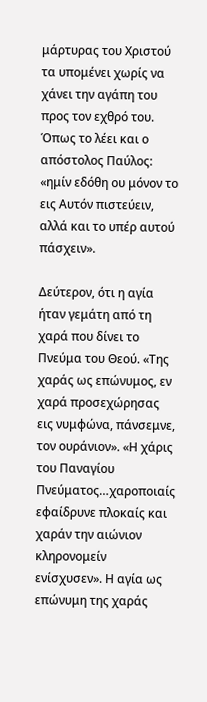μάρτυρας του Χριστού τα υπομένει χωρίς να χάνει την αγάπη του προς τον εχθρό του. Όπως το λέει και ο απόστολος Παύλος: «ημίν εδόθη ου μόνον το εις Αυτόν πιστεύειν, αλλά και το υπέρ αυτού πάσχειν».

Δεύτερον, ότι η αγία ήταν γεμάτη από τη χαρά που δίνει το Πνεύμα του Θεού. «Της χαράς ως επώνυμος, εν χαρά προσεχώρησας εις νυμφώνα, πάνσεμνε, τον ουράνιον». «Η χάρις του Παναγίου Πνεύματος…χαροποιαίς εφαίδρυνε πλοκαίς και χαράν την αιώνιον κληρονομείν ενίσχυσεν». Η αγία ως επώνυμη της χαράς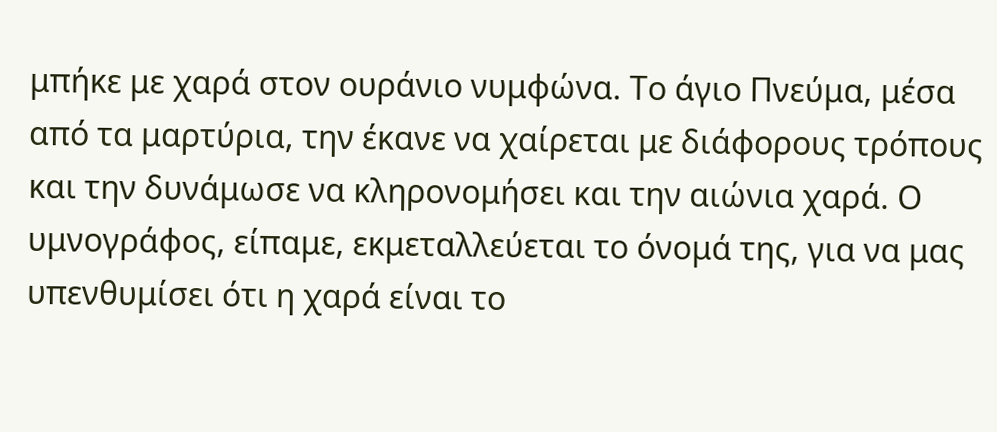μπήκε με χαρά στον ουράνιο νυμφώνα. Το άγιο Πνεύμα, μέσα από τα μαρτύρια, την έκανε να χαίρεται με διάφορους τρόπους και την δυνάμωσε να κληρονομήσει και την αιώνια χαρά. Ο υμνογράφος, είπαμε, εκμεταλλεύεται το όνομά της, για να μας υπενθυμίσει ότι η χαρά είναι το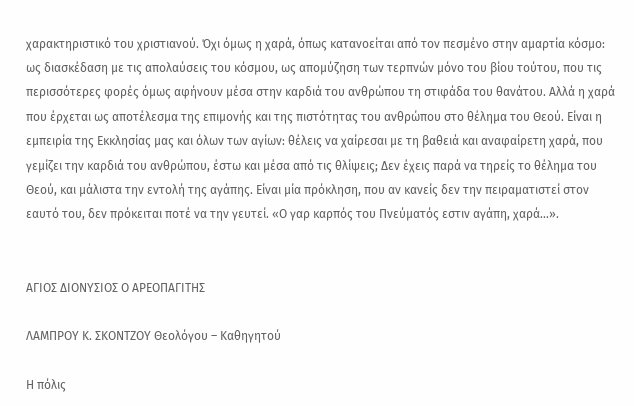χαρακτηριστικό του χριστιανού. Όχι όμως η χαρά, όπως κατανοείται από τον πεσμένο στην αμαρτία κόσμο: ως διασκέδαση με τις απολαύσεις του κόσμου, ως απομύζηση των τερπνών μόνο του βίου τούτου, που τις περισσότερες φορές όμως αφήνουν μέσα στην καρδιά του ανθρώπου τη στιφάδα του θανάτου. Αλλά η χαρά που έρχεται ως αποτέλεσμα της επιμονής και της πιστότητας του ανθρώπου στο θέλημα του Θεού. Είναι η εμπειρία της Εκκλησίας μας και όλων των αγίων: θέλεις να χαίρεσαι με τη βαθειά και αναφαίρετη χαρά, που γεμίζει την καρδιά του ανθρώπου, έστω και μέσα από τις θλίψεις; Δεν έχεις παρά να τηρείς το θέλημα του Θεού, και μάλιστα την εντολή της αγάπης. Είναι μία πρόκληση, που αν κανείς δεν την πειραματιστεί στον εαυτό του, δεν πρόκειται ποτέ να την γευτεί. «Ο γαρ καρπός του Πνεύματός εστιν αγάπη, χαρά…».


ΑΓΙΟΣ ΔΙΟΝΥΣΙΟΣ Ο ΑΡΕΟΠΑΓΙΤΗΣ

ΛΑΜΠΡΟΥ Κ. ΣΚΟΝΤΖΟΥ Θεολόγου – Καθηγητού

Η πόλις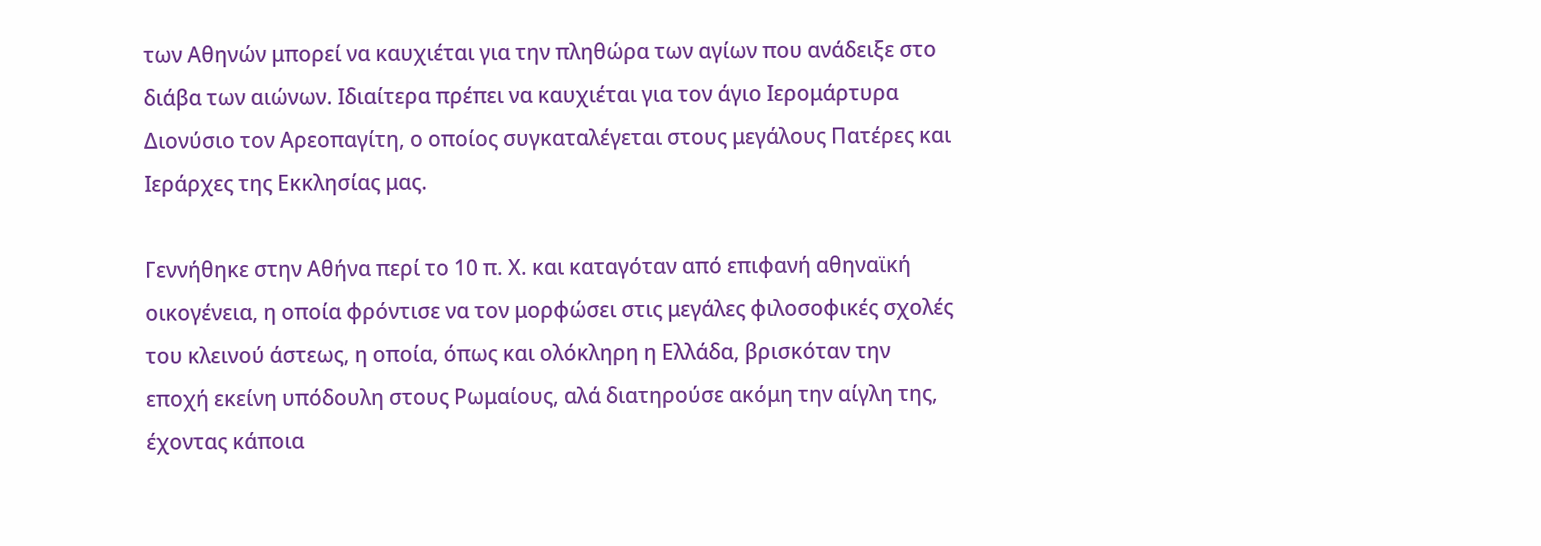των Αθηνών μπορεί να καυχιέται για την πληθώρα των αγίων που ανάδειξε στο διάβα των αιώνων. Ιδιαίτερα πρέπει να καυχιέται για τον άγιο Ιερομάρτυρα Διονύσιο τον Αρεοπαγίτη, ο οποίος συγκαταλέγεται στους μεγάλους Πατέρες και Ιεράρχες της Εκκλησίας μας.

Γεννήθηκε στην Αθήνα περί το 10 π. Χ. και καταγόταν από επιφανή αθηναϊκή οικογένεια, η οποία φρόντισε να τον μορφώσει στις μεγάλες φιλοσοφικές σχολές του κλεινού άστεως, η οποία, όπως και ολόκληρη η Ελλάδα, βρισκόταν την εποχή εκείνη υπόδουλη στους Ρωμαίους, αλά διατηρούσε ακόμη την αίγλη της, έχοντας κάποια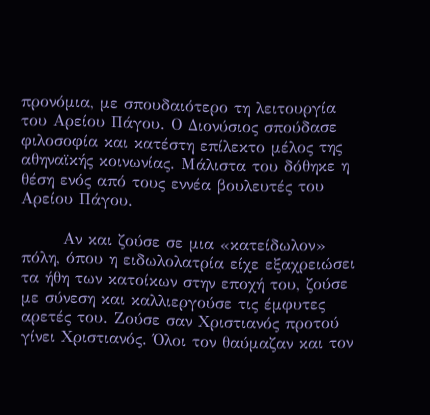προνόμια, με σπουδαιότερο τη λειτουργία του Αρείου Πάγου. Ο Διονύσιος σπούδασε φιλοσοφία και κατέστη επίλεκτο μέλος της αθηναϊκής κοινωνίας. Μάλιστα του δόθηκε η θέση ενός από τους εννέα βουλευτές του Αρείου Πάγου.

       Αν και ζούσε σε μια «κατείδωλον» πόλη, όπου η ειδωλολατρία είχε εξαχρειώσει τα ήθη των κατοίκων στην εποχή του, ζούσε με σύνεση και καλλιεργούσε τις έμφυτες αρετές του. Ζούσε σαν Χριστιανός προτού γίνει Χριστιανός. Όλοι τον θαύμαζαν και τον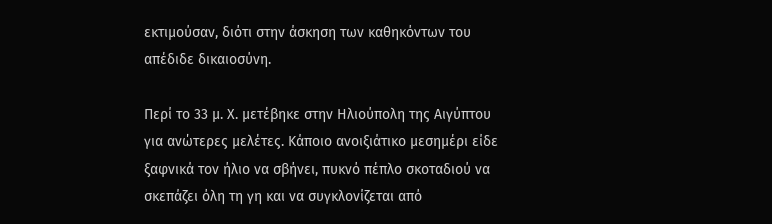εκτιμούσαν, διότι στην άσκηση των καθηκόντων του απέδιδε δικαιοσύνη.

Περί το 33 μ. Χ. μετέβηκε στην Ηλιούπολη της Αιγύπτου για ανώτερες μελέτες. Κάποιο ανοιξιάτικο μεσημέρι είδε ξαφνικά τον ήλιο να σβήνει, πυκνό πέπλο σκοταδιού να σκεπάζει όλη τη γη και να συγκλονίζεται από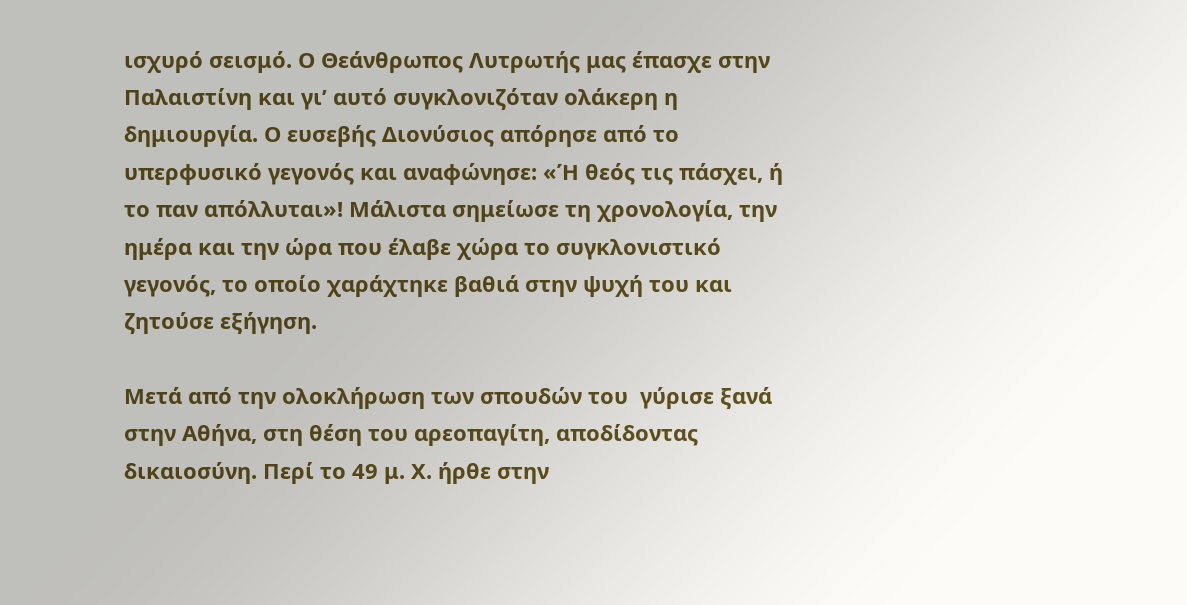ισχυρό σεισμό. Ο Θεάνθρωπος Λυτρωτής μας έπασχε στην Παλαιστίνη και γι’ αυτό συγκλονιζόταν ολάκερη η δημιουργία. Ο ευσεβής Διονύσιος απόρησε από το υπερφυσικό γεγονός και αναφώνησε: «Ή θεός τις πάσχει, ή το παν απόλλυται»! Μάλιστα σημείωσε τη χρονολογία, την ημέρα και την ώρα που έλαβε χώρα το συγκλονιστικό γεγονός, το οποίο χαράχτηκε βαθιά στην ψυχή του και ζητούσε εξήγηση.

Μετά από την ολοκλήρωση των σπουδών του  γύρισε ξανά στην Αθήνα, στη θέση του αρεοπαγίτη, αποδίδοντας δικαιοσύνη. Περί το 49 μ. Χ. ήρθε στην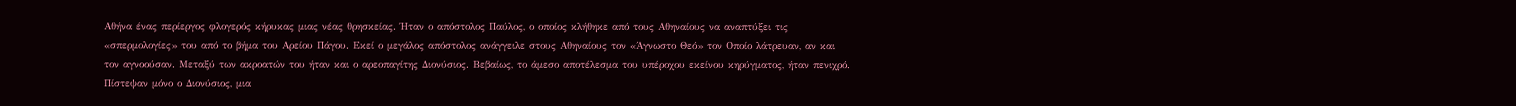Αθήνα ένας περίεργος φλογερός κήρυκας μιας νέας θρησκείας. Ήταν ο απόστολος Παύλος, ο οποίος κλήθηκε από τους Αθηναίους να αναπτύξει τις «σπερμολογίες» του από το βήμα του Αρείου Πάγου. Εκεί ο μεγάλος απόστολος ανάγγειλε στους Αθηναίους τον «Άγνωστο Θεό» τον Οποίο λάτρευαν, αν και τον αγνοούσαν. Μεταξύ των ακροατών του ήταν και ο αρεοπαγίτης Διονύσιος. Βεβαίως, το άμεσο αποτέλεσμα του υπέροχου εκείνου κηρύγματος, ήταν πενιχρό. Πίστεψαν μόνο ο Διονύσιος, μια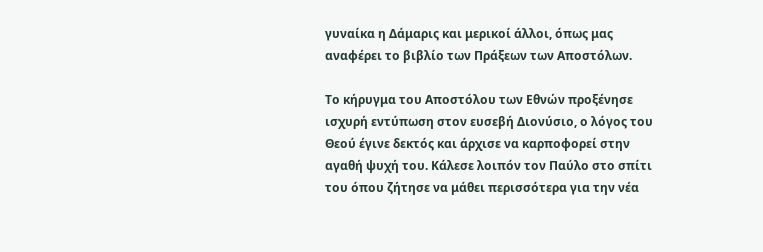γυναίκα η Δάμαρις και μερικοί άλλοι, όπως μας αναφέρει το βιβλίο των Πράξεων των Αποστόλων.

Το κήρυγμα του Αποστόλου των Εθνών προξένησε ισχυρή εντύπωση στον ευσεβή Διονύσιο, ο λόγος του Θεού έγινε δεκτός και άρχισε να καρποφορεί στην αγαθή ψυχή του. Κάλεσε λοιπόν τον Παύλο στο σπίτι του όπου ζήτησε να μάθει περισσότερα για την νέα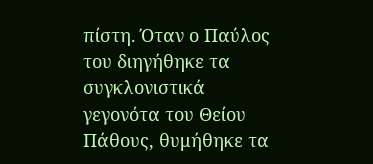πίστη. Όταν ο Παύλος του διηγήθηκε τα συγκλονιστικά γεγονότα του Θείου Πάθους, θυμήθηκε τα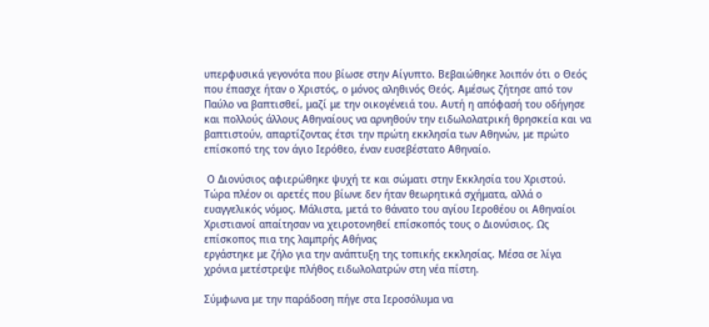υπερφυσικά γεγονότα που βίωσε στην Αίγυπτο. Βεβαιώθηκε λοιπόν ότι ο Θεός που έπασχε ήταν ο Χριστός, ο μόνος αληθινός Θεός. Αμέσως ζήτησε από τον Παύλο να βαπτισθεί, μαζί με την οικογένειά του. Αυτή η απόφασή του οδήγησε και πολλούς άλλους Αθηναίους να αρνηθούν την ειδωλολατρική θρησκεία και να βαπτιστούν, απαρτίζοντας έτσι την πρώτη εκκλησία των Αθηνών, με πρώτο επίσκοπό της τον άγιο Ιερόθεο, έναν ευσεβέστατο Αθηναίο.

 Ο Διονύσιος αφιερώθηκε ψυχή τε και σώματι στην Εκκλησία του Χριστού. Τώρα πλέον οι αρετές που βίωνε δεν ήταν θεωρητικά σχήματα, αλλά ο ευαγγελικός νόμος. Μάλιστα, μετά το θάνατο του αγίου Ιεροθέου οι Αθηναίοι Χριστιανοί απαίτησαν να χειροτονηθεί επίσκοπός τους ο Διονύσιος. Ως επίσκοπος πια της λαμπρής Αθήνας
εργάστηκε με ζήλο για την ανάπτυξη της τοπικής εκκλησίας. Μέσα σε λίγα χρόνια μετέστρεψε πλήθος ειδωλολατρών στη νέα πίστη.

Σύμφωνα με την παράδοση πήγε στα Ιεροσόλυμα να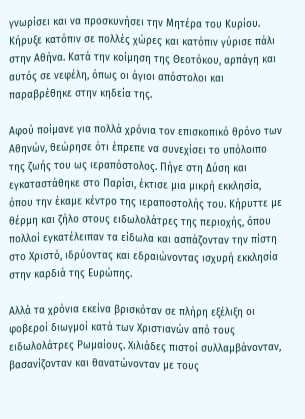γνωρίσει και να προσκυνήσει την Μητέρα του Κυρίου. Κήρυξε κατόπιν σε πολλές χώρες και κατόπιν γύρισε πάλι στην Αθήνα. Κατά την κοίμηση της Θεοτόκου, αρπάγη και αυτός σε νεφέλη, όπως οι άγιοι απόστολοι και παραβρέθηκε στην κηδεία της.

Αφού ποίμανε για πολλά χρόνια τον επισκοπικό θρόνο των Αθηνών, θεώρησε ότι έπρεπε να συνεχίσει το υπόλοιπο  της ζωής του ως ιεραπόστολος. Πήγε στη Δύση και εγκαταστάθηκε στο Παρίσι, έκτισε μια μικρή εκκλησία, όπου την έκαμε κέντρο της ιεραποστολής του. Κήρυττε με θέρμη και ζήλο στους ειδωλολάτρες της περιοχής, όπου πολλοί εγκατέλειπαν τα είδωλα και ασπάζονταν την πίστη στο Χριστό, ιδρύοντας και εδραιώνοντας ισχυρή εκκλησία στην καρδιά της Ευρώπης.

Αλλά τα χρόνια εκείνα βρισκόταν σε πλήρη εξέλιξη οι φοβεροί διωγμοί κατά των Χριστιανών από τους ειδωλολάτρες Ρωμαίους. Χιλιάδες πιστοί συλλαμβάνονταν, βασανίζονταν και θανατώνονταν με τους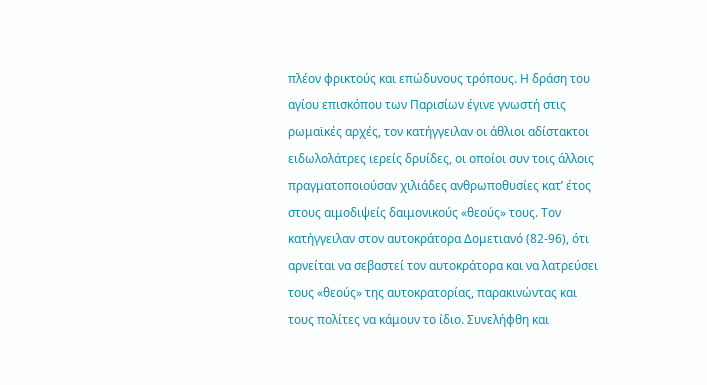πλέον φρικτούς και επώδυνους τρόπους. Η δράση του αγίου επισκόπου των Παρισίων έγινε γνωστή στις ρωμαϊκές αρχές, τον κατήγγειλαν οι άθλιοι αδίστακτοι ειδωλολάτρες ιερείς δρυίδες, οι οποίοι συν τοις άλλοις πραγματοποιούσαν χιλιάδες ανθρωποθυσίες κατ’ έτος στους αιμοδιψείς δαιμονικούς «θεούς» τους. Τον κατήγγειλαν στον αυτοκράτορα Δομετιανό (82-96), ότι αρνείται να σεβαστεί τον αυτοκράτορα και να λατρεύσει τους «θεούς» της αυτοκρατορίας, παρακινώντας και τους πολίτες να κάμουν το ίδιο. Συνελήφθη και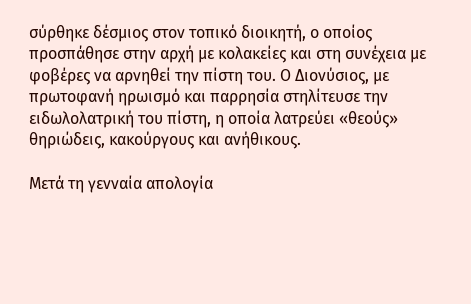σύρθηκε δέσμιος στον τοπικό διοικητή, ο οποίος προσπάθησε στην αρχή με κολακείες και στη συνέχεια με φοβέρες να αρνηθεί την πίστη του. Ο Διονύσιος, με πρωτοφανή ηρωισμό και παρρησία στηλίτευσε την ειδωλολατρική του πίστη, η οποία λατρεύει «θεούς» θηριώδεις, κακούργους και ανήθικους.

Μετά τη γενναία απολογία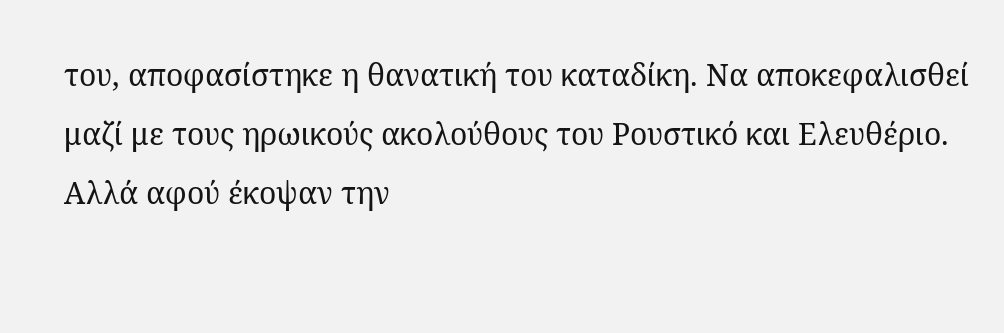του, αποφασίστηκε η θανατική του καταδίκη. Να αποκεφαλισθεί μαζί με τους ηρωικούς ακολούθους του Ρουστικό και Ελευθέριο. Αλλά αφού έκοψαν την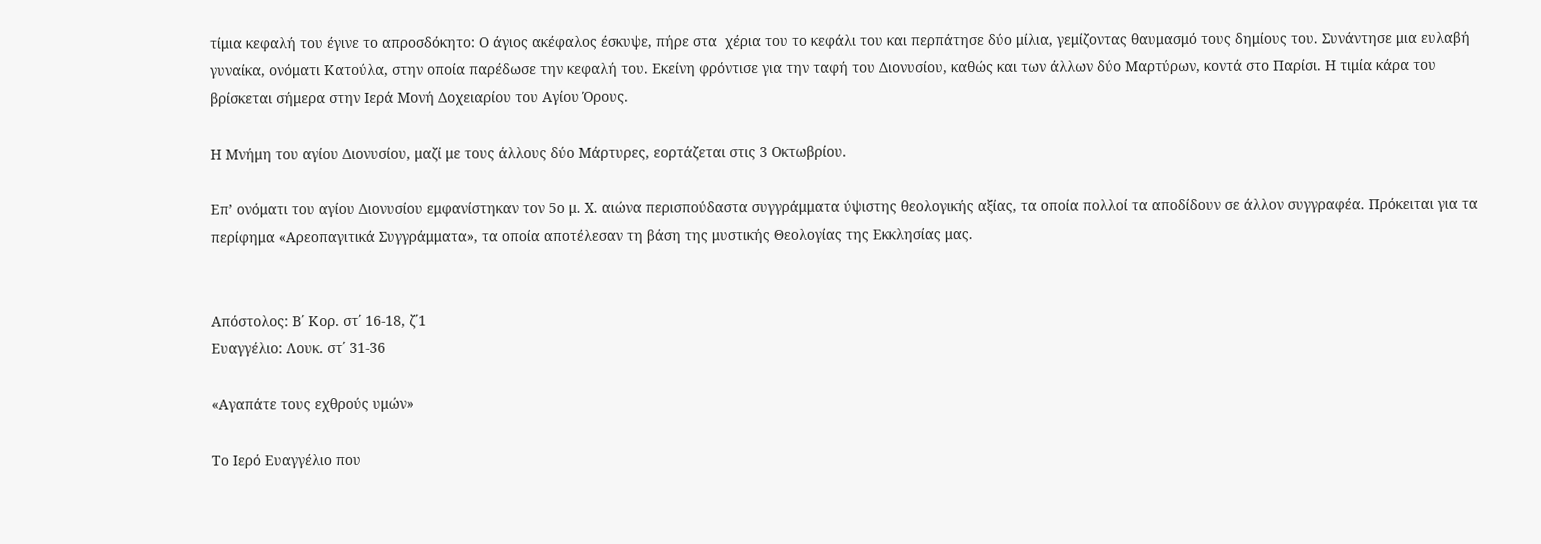τίμια κεφαλή του έγινε το απροσδόκητο: Ο άγιος ακέφαλος έσκυψε, πήρε στα  χέρια του το κεφάλι του και περπάτησε δύο μίλια, γεμίζοντας θαυμασμό τους δημίους του. Συνάντησε μια ευλαβή γυναίκα, ονόματι Κατούλα, στην οποία παρέδωσε την κεφαλή του. Εκείνη φρόντισε για την ταφή του Διονυσίου, καθώς και των άλλων δύο Μαρτύρων, κοντά στο Παρίσι. Η τιμία κάρα του βρίσκεται σήμερα στην Ιερά Μονή Δοχειαρίου του Αγίου Όρους.

Η Μνήμη του αγίου Διονυσίου, μαζί με τους άλλους δύο Μάρτυρες, εορτάζεται στις 3 Οκτωβρίου.

Επ’ ονόματι του αγίου Διονυσίου εμφανίστηκαν τον 5ο μ. Χ. αιώνα περισπούδαστα συγγράμματα ύψιστης θεολογικής αξίας, τα οποία πολλοί τα αποδίδουν σε άλλον συγγραφέα. Πρόκειται για τα περίφημα «Αρεοπαγιτικά Συγγράμματα», τα οποία αποτέλεσαν τη βάση της μυστικής Θεολογίας της Εκκλησίας μας.


Απόστολος: Β΄ Κορ. στ΄ 16-18, ζ΄1
Ευαγγέλιο: Λουκ. στ΄ 31-36

«Αγαπάτε τους εχθρούς υμών»

Το Ιερό Ευαγγέλιο που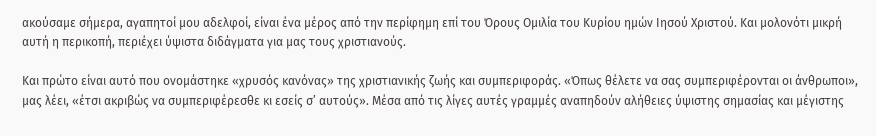ακούσαμε σήμερα, αγαπητοί μου αδελφοί, είναι ένα μέρος από την περίφημη επί του Όρους Ομιλία του Κυρίου ημών Ιησού Χριστού. Και μολονότι μικρή αυτή η περικοπή, περιέχει ύψιστα διδάγματα για μας τους χριστιανούς.

Και πρώτο είναι αυτό που ονομάστηκε «χρυσός κανόνας» της χριστιανικής ζωής και συμπεριφοράς. «Όπως θέλετε να σας συμπεριφέρονται οι άνθρωποι», μας λέει, «έτσι ακριβώς να συμπεριφέρεσθε κι εσείς σ’ αυτούς». Μέσα από τις λίγες αυτές γραμμές αναπηδούν αλήθειες ύψιστης σημασίας και μέγιστης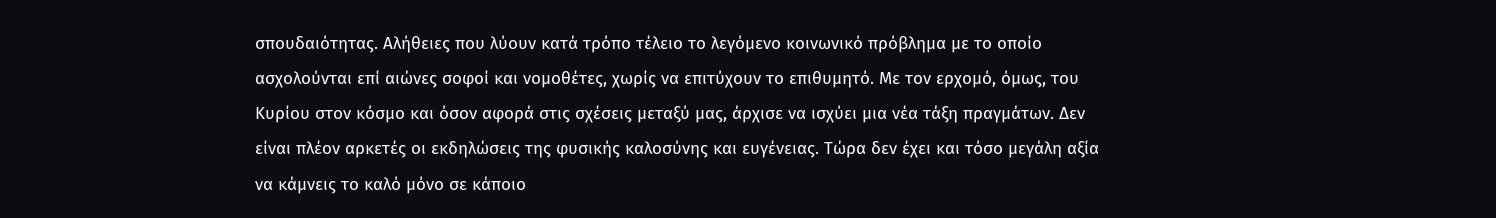σπουδαιότητας. Αλήθειες που λύουν κατά τρόπο τέλειο το λεγόμενο κοινωνικό πρόβλημα με το οποίο ασχολούνται επί αιώνες σοφοί και νομοθέτες, χωρίς να επιτύχουν το επιθυμητό. Με τον ερχομό, όμως, του Κυρίου στον κόσμο και όσον αφορά στις σχέσεις μεταξύ μας, άρχισε να ισχύει μια νέα τάξη πραγμάτων. Δεν είναι πλέον αρκετές οι εκδηλώσεις της φυσικής καλοσύνης και ευγένειας. Τώρα δεν έχει και τόσο μεγάλη αξία να κάμνεις το καλό μόνο σε κάποιο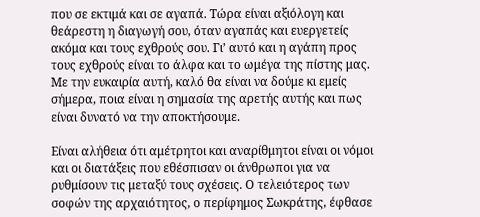που σε εκτιμά και σε αγαπά. Τώρα είναι αξιόλογη και θεάρεστη η διαγωγή σου, όταν αγαπάς και ευεργετείς ακόμα και τους εχθρούς σου. Γι’ αυτό και η αγάπη προς τους εχθρούς είναι το άλφα και το ωμέγα της πίστης μας. Με την ευκαιρία αυτή, καλό θα είναι να δούμε κι εμείς σήμερα, ποια είναι η σημασία της αρετής αυτής και πως είναι δυνατό να την αποκτήσουμε.

Είναι αλήθεια ότι αμέτρητοι και αναρίθμητοι είναι οι νόμοι και οι διατάξεις που εθέσπισαν οι άνθρωποι για να ρυθμίσουν τις μεταξύ τους σχέσεις. Ο τελειότερος των σοφών της αρχαιότητος, ο περίφημος Σωκράτης, έφθασε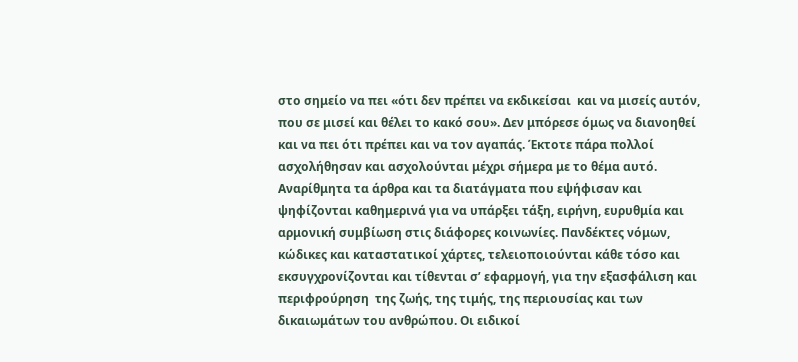στο σημείο να πει «ότι δεν πρέπει να εκδικείσαι  και να μισείς αυτόν, που σε μισεί και θέλει το κακό σου». Δεν μπόρεσε όμως να διανοηθεί και να πει ότι πρέπει και να τον αγαπάς. Έκτοτε πάρα πολλοί ασχολήθησαν και ασχολούνται μέχρι σήμερα με το θέμα αυτό. Αναρίθμητα τα άρθρα και τα διατάγματα που εψήφισαν και ψηφίζονται καθημερινά για να υπάρξει τάξη, ειρήνη, ευρυθμία και αρμονική συμβίωση στις διάφορες κοινωνίες. Πανδέκτες νόμων, κώδικες και καταστατικοί χάρτες, τελειοποιούνται κάθε τόσο και εκσυγχρονίζονται και τίθενται σ’ εφαρμογή, για την εξασφάλιση και περιφρούρηση  της ζωής, της τιμής, της περιουσίας και των δικαιωμάτων του ανθρώπου. Οι ειδικοί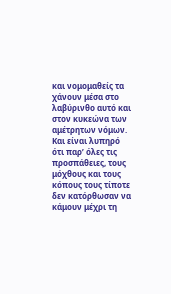και νομομαθείς τα χάνουν μέσα στο λαβύρινθο αυτό και στον κυκεώνα των αμέτρητων νόμων. Και είναι λυπηρό ότι παρ’ όλες τις προσπάθειες, τους μόχθους και τους κόπους τους τίποτε δεν κατόρθωσαν να κάμουν μέχρι τη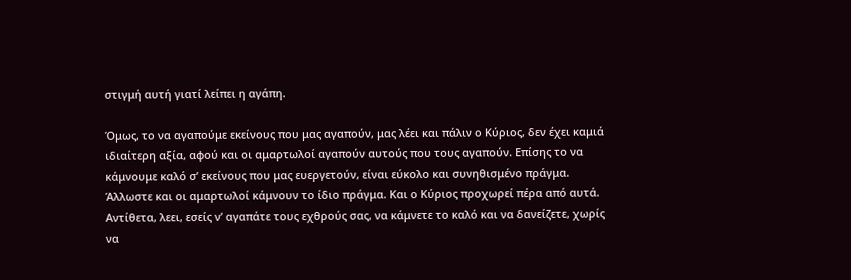στιγμή αυτή γιατί λείπει η αγάπη.

Όμως, το να αγαπούμε εκείνους που μας αγαπούν, μας λέει και πάλιν ο Κύριος, δεν έχει καμιά ιδιαίτερη αξία, αφού και οι αμαρτωλοί αγαπούν αυτούς που τους αγαπούν. Επίσης το να κάμνουμε καλό σ’ εκείνους που μας ευεργετούν, είναι εύκολο και συνηθισμένο πράγμα. Άλλωστε και οι αμαρτωλοί κάμνουν το ίδιο πράγμα. Και ο Κύριος προχωρεί πέρα από αυτά. Αντίθετα, λεει, εσείς ν’ αγαπάτε τους εχθρούς σας, να κάμνετε το καλό και να δανείζετε, χωρίς να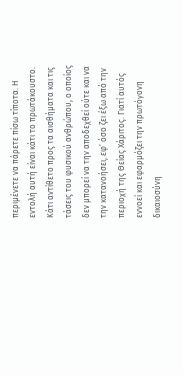περιμένετε να πάρετε πίσω τίποτα. Η εντολή αυτή είναι κάτι το πρωτάκουστο. Κάτι αντίθετο προς τα αισθήματα και τις τάσεις του φυσικού ανθρώπου, ο οποίος δεν μπορεί να την αποδεχθεί ούτε και να την κατανοήσει, εφ’ όσο ζει έξω από την περιοχή της Θείας Χάριτος. Γιατί αυτός εννοεί και εφαρμόζει την πρωτόγονη δικαιοσύνη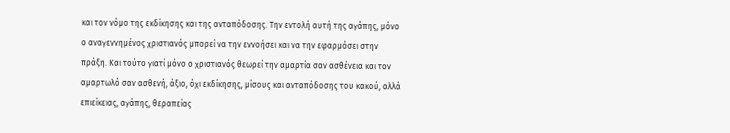και τον νόμο της εκδίκησης και της ανταπόδοσης. Την εντολή αυτή της αγάπης, μόνο ο αναγεννημένος χριστιανός μπορεί να την εννοήσει και να την εφαρμόσει στην πράξη. Και τούτο γιατί μόνο ο χριστιανός θεωρεί την αμαρτία σαν ασθένεια και τον αμαρτωλό σαν ασθενή, άξιο, όχι εκδίκησης, μίσους και ανταπόδοσης του κακού, αλλά επιείκειας, αγάπης, θεραπείας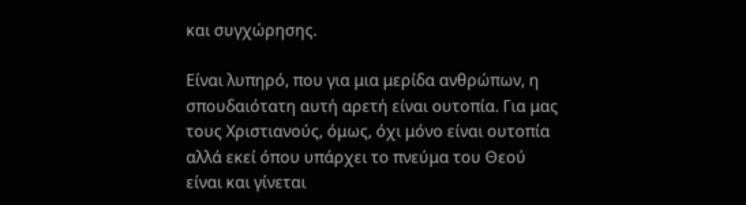και συγχώρησης.

Είναι λυπηρό, που για μια μερίδα ανθρώπων, η σπουδαιότατη αυτή αρετή είναι ουτοπία. Για μας τους Χριστιανούς, όμως, όχι μόνο είναι ουτοπία αλλά εκεί όπου υπάρχει το πνεύμα του Θεού είναι και γίνεται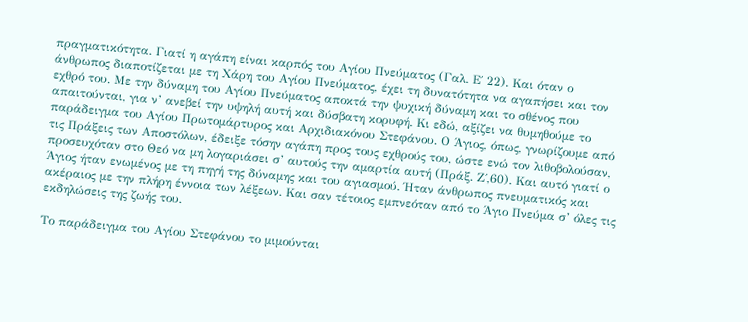πραγματικότητα. Γιατί η αγάπη είναι καρπός του Αγίου Πνεύματος (Γαλ. Ε΄ 22). Και όταν ο άνθρωπος διαποτίζεται με τη Χάρη του Αγίου Πνεύματος, έχει τη δυνατότητα να αγαπήσει και τον εχθρό του. Με την δύναμη του Αγίου Πνεύματος αποκτά την ψυχική δύναμη και το σθένος που απαιτούνται, για ν’ ανεβεί την υψηλή αυτή και δύσβατη κορυφή. Κι εδώ, αξίζει να θυμηθούμε το παράδειγμα του Αγίου Πρωτομάρτυρος και Αρχιδιακόνου Στεφάνου. Ο Άγιος, όπως, γνωρίζουμε από τις Πράξεις των Αποστόλων, έδειξε τόσην αγάπη προς τους εχθρούς του, ώστε ενώ τον λιθοβολούσαν, προσευχόταν στο Θεό να μη λογαριάσει σ’ αυτούς την αμαρτία αυτή (Πράξ. Ζ΄,60). Και αυτό γιατί ο Άγιος ήταν ενωμένος με τη πηγή της δύναμης και του αγιασμού. Ήταν άνθρωπος πνευματικός και ακέραιος με την πλήρη έννοια των λέξεων. Και σαν τέτοιος εμπνεόταν από το Άγιο Πνεύμα σ’ όλες τις εκδηλώσεις της ζωής του.

Το παράδειγμα του Αγίου Στεφάνου το μιμούνται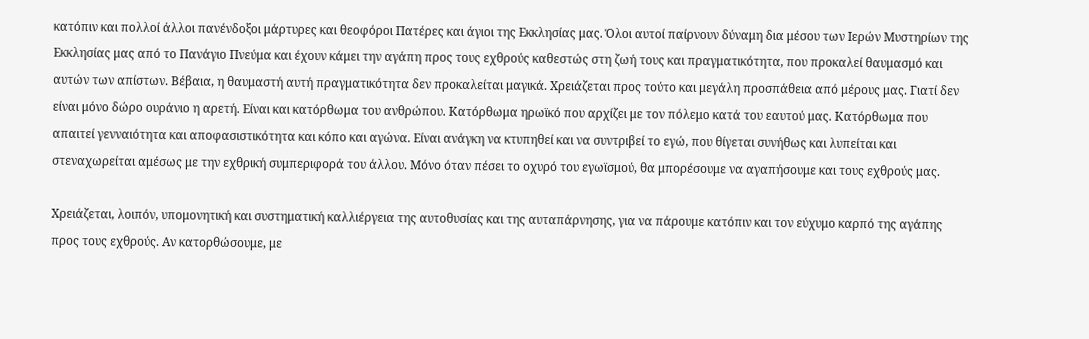κατόπιν και πολλοί άλλοι πανένδοξοι μάρτυρες και θεοφόροι Πατέρες και άγιοι της Εκκλησίας μας. Όλοι αυτοί παίρνουν δύναμη δια μέσου των Ιερών Μυστηρίων της Εκκλησίας μας από το Πανάγιο Πνεύμα και έχουν κάμει την αγάπη προς τους εχθρούς καθεστώς στη ζωή τους και πραγματικότητα, που προκαλεί θαυμασμό και αυτών των απίστων. Βέβαια, η θαυμαστή αυτή πραγματικότητα δεν προκαλείται μαγικά. Χρειάζεται προς τούτο και μεγάλη προσπάθεια από μέρους μας. Γιατί δεν είναι μόνο δώρο ουράνιο η αρετή. Είναι και κατόρθωμα του ανθρώπου. Κατόρθωμα ηρωϊκό που αρχίζει με τον πόλεμο κατά του εαυτού μας. Κατόρθωμα που απαιτεί γενναιότητα και αποφασιστικότητα και κόπο και αγώνα. Είναι ανάγκη να κτυπηθεί και να συντριβεί το εγώ, που θίγεται συνήθως και λυπείται και στεναχωρείται αμέσως με την εχθρική συμπεριφορά του άλλου. Μόνο όταν πέσει το οχυρό του εγωϊσμού, θα μπορέσουμε να αγαπήσουμε και τους εχθρούς μας.

Χρειάζεται, λοιπόν, υπομονητική και συστηματική καλλιέργεια της αυτοθυσίας και της αυταπάρνησης, για να πάρουμε κατόπιν και τον εύχυμο καρπό της αγάπης προς τους εχθρούς. Αν κατορθώσουμε, με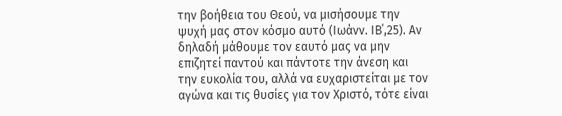την βοήθεια του Θεού, να μισήσουμε την ψυχή μας στον κόσμο αυτό (Ιωάνν. ΙΒ΄,25). Αν δηλαδή μάθουμε τον εαυτό μας να μην επιζητεί παντού και πάντοτε την άνεση και την ευκολία του, αλλά να ευχαριστείται με τον αγώνα και τις θυσίες για τον Χριστό, τότε είναι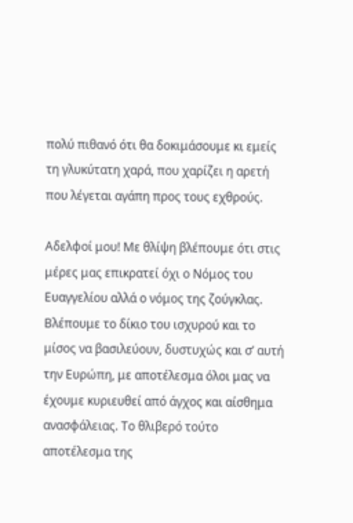πολύ πιθανό ότι θα δοκιμάσουμε κι εμείς τη γλυκύτατη χαρά, που χαρίζει η αρετή που λέγεται αγάπη προς τους εχθρούς.

Αδελφοί μου! Με θλίψη βλέπουμε ότι στις μέρες μας επικρατεί όχι ο Νόμος του Ευαγγελίου αλλά ο νόμος της ζούγκλας. Βλέπουμε το δίκιο του ισχυρού και το μίσος να βασιλεύουν, δυστυχώς και σ’ αυτή την Ευρώπη, με αποτέλεσμα όλοι μας να έχουμε κυριευθεί από άγχος και αίσθημα ανασφάλειας. Το θλιβερό τούτο αποτέλεσμα της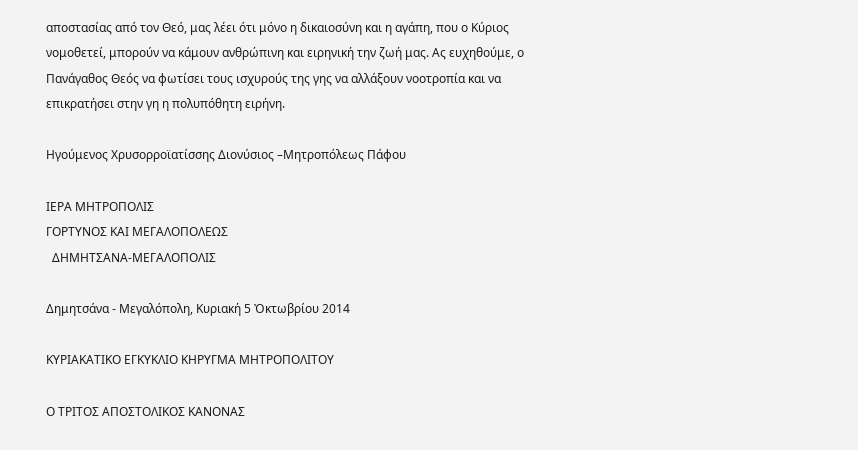αποστασίας από τον Θεό, μας λέει ότι μόνο η δικαιοσύνη και η αγάπη, που ο Κύριος νομοθετεί, μπορούν να κάμουν ανθρώπινη και ειρηνική την ζωή μας. Ας ευχηθούμε, ο Πανάγαθος Θεός να φωτίσει τους ισχυρούς της γης να αλλάξουν νοοτροπία και να επικρατήσει στην γη η πολυπόθητη ειρήνη.

Ηγούμενος Χρυσορροϊατίσσης Διονύσιος –Μητροπόλεως Πάφου

ΙΕΡΑ ΜΗΤΡΟΠΟΛΙΣ
ΓΟΡΤΥΝΟΣ ΚΑΙ ΜΕΓΑΛΟΠΟΛΕΩΣ
  ΔΗΜΗΤΣΑΝΑ-ΜΕΓΑΛΟΠΟΛΙΣ

Δημητσάνα - Μεγαλόπολη, Κυριακή 5 Ὀκτωβρίου 2014

ΚΥΡΙΑΚΑΤΙΚΟ ΕΓΚΥΚΛΙΟ ΚΗΡΥΓΜΑ ΜΗΤΡΟΠΟΛΙΤΟΥ

Ο ΤΡΙΤΟΣ ΑΠΟΣΤΟΛΙΚΟΣ ΚΑΝΟΝΑΣ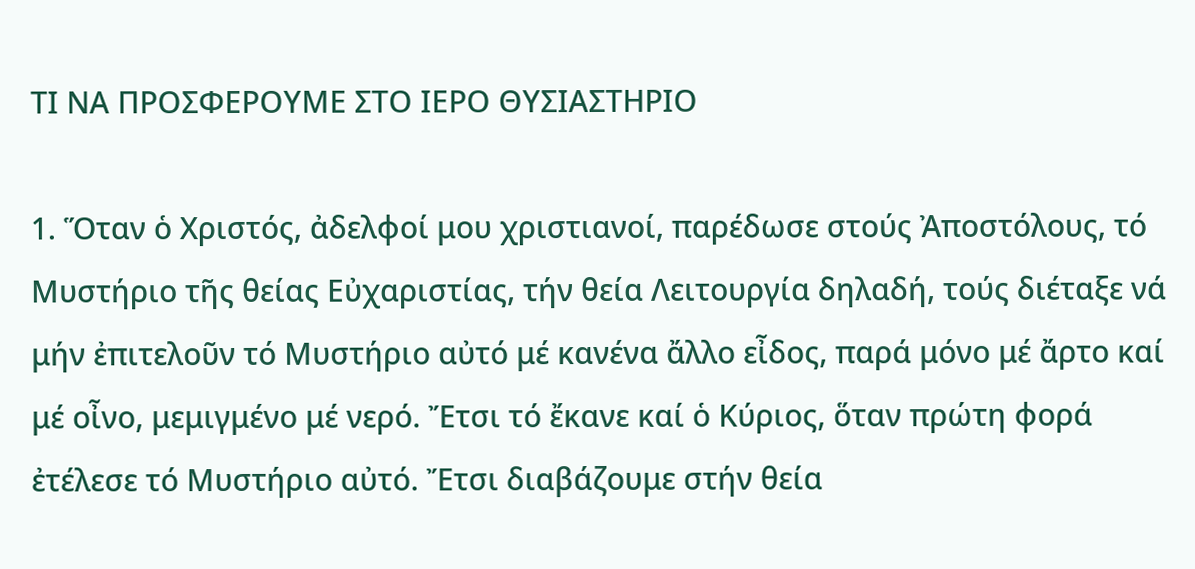ΤΙ ΝΑ ΠΡΟΣΦΕΡΟΥΜΕ ΣΤΟ ΙΕΡΟ ΘΥΣΙΑΣΤΗΡΙΟ

1. Ὅταν ὁ Χριστός, ἀδελφοί μου χριστιανοί, παρέδωσε στούς Ἀποστόλους, τό Μυστήριο τῆς θείας Εὐχαριστίας, τήν θεία Λειτουργία δηλαδή, τούς διέταξε νά μήν ἐπιτελοῦν τό Μυστήριο αὐτό μέ κανένα ἄλλο εἶδος, παρά μόνο μέ ἄρτο καί μέ οἶνο, μεμιγμένο μέ νερό. Ἔτσι τό ἔκανε καί ὁ Κύριος, ὅταν πρώτη φορά ἐτέλεσε τό Μυστήριο αὐτό. Ἔτσι διαβάζουμε στήν θεία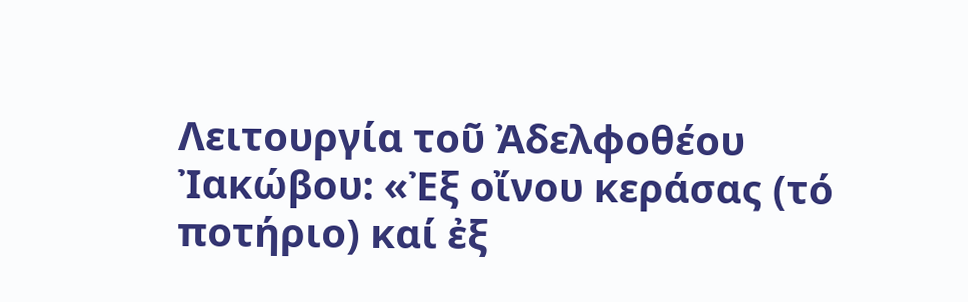Λειτουργία τοῦ Ἀδελφοθέου Ἰακώβου: «Ἐξ οἴνου κεράσας (τό ποτήριο) καί ἐξ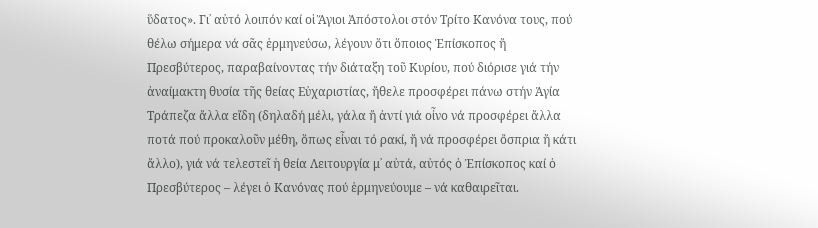ὕδατος». Γι᾽ αὐτό λοιπόν καί οἱ Ἅγιοι Ἀπόστολοι στόν Τρίτο Κανόνα τους, πού θέλω σήμερα νά σᾶς ἑρμηνεύσω, λέγουν ὅτι ὅποιος Ἐπίσκοπος ἤ Πρεσβύτερος, παραβαίνοντας τήν διάταξη τοῦ Κυρίου, πού διόρισε γιά τήν ἀναίμακτη θυσία τῆς θείας Εὐχαριστίας, ἤθελε προσφέρει πάνω στήν Ἁγία Τράπεζα ἄλλα εἴδη (δηλαδή μέλι, γάλα ἤ ἀντί γιά οἶνο νά προσφέρει ἄλλα ποτά πού προκαλοῦν μέθη, ὅπως εἶναι τό ρακί, ἤ νά προσφέρει ὄσπρια ἤ κάτι ἄλλο), γιά νά τελεστεῖ ἡ θεία Λειτουργία μ᾽ αὐτά, αὐτός ὁ Ἐπίσκοπος καί ὁ Πρεσβύτερος – λέγει ὁ Κανόνας πού ἑρμηνεύουμε – νά καθαιρεῖται.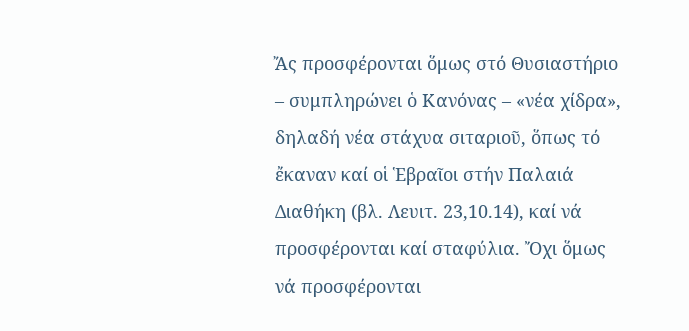Ἄς προσφέρονται ὅμως στό Θυσιαστήριο – συμπληρώνει ὁ Κανόνας – «νέα χίδρα», δηλαδή νέα στάχυα σιταριοῦ, ὅπως τό ἔκαναν καί οἱ Ἑβραῖοι στήν Παλαιά Διαθήκη (βλ. Λευιτ. 23,10.14), καί νά προσφέρονται καί σταφύλια. Ὄχι ὅμως νά προσφέρονται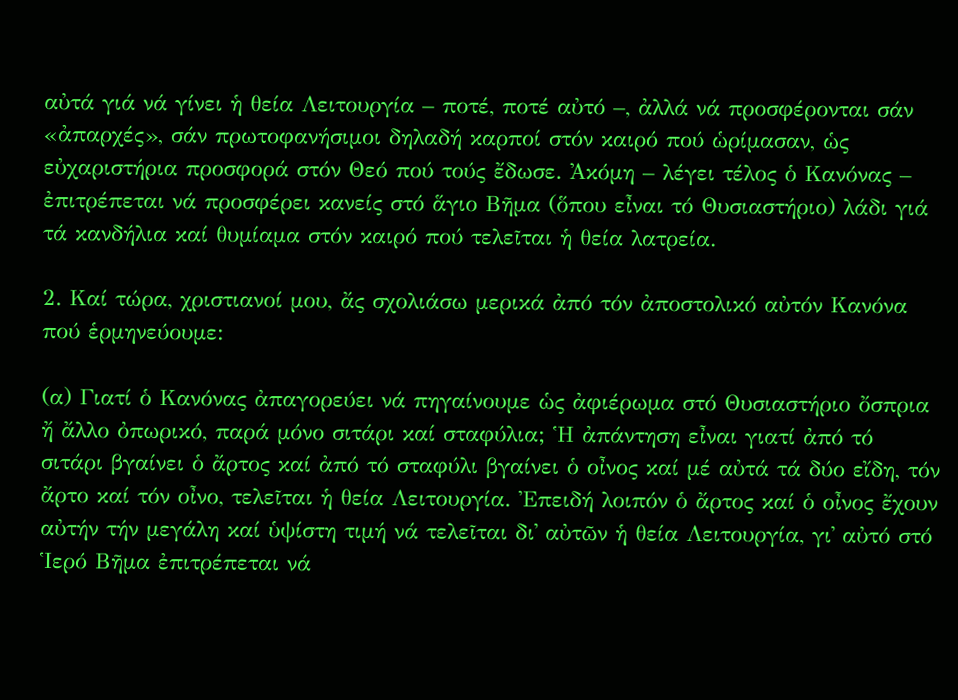αὐτά γιά νά γίνει ἡ θεία Λειτουργία – ποτέ, ποτέ αὐτό –, ἀλλά νά προσφέρονται σάν «ἀπαρχές», σάν πρωτοφανήσιμοι δηλαδή καρποί στόν καιρό πού ὡρίμασαν, ὡς εὐχαριστήρια προσφορά στόν Θεό πού τούς ἔδωσε. Ἀκόμη – λέγει τέλος ὁ Κανόνας – ἐπιτρέπεται νά προσφέρει κανείς στό ἅγιο Βῆμα (ὅπου εἶναι τό Θυσιαστήριο) λάδι γιά τά κανδήλια καί θυμίαμα στόν καιρό πού τελεῖται ἡ θεία λατρεία.

2. Καί τώρα, χριστιανοί μου, ἄς σχολιάσω μερικά ἀπό τόν ἀποστολικό αὐτόν Κανόνα πού ἑρμηνεύουμε:

(α) Γιατί ὁ Κανόνας ἀπαγορεύει νά πηγαίνουμε ὡς ἀφιέρωμα στό Θυσιαστήριο ὄσπρια ἤ ἄλλο ὀπωρικό, παρά μόνο σιτάρι καί σταφύλια; Ἡ ἀπάντηση εἶναι γιατί ἀπό τό σιτάρι βγαίνει ὁ ἄρτος καί ἀπό τό σταφύλι βγαίνει ὁ οἶνος καί μέ αὐτά τά δύο εἴδη, τόν ἄρτο καί τόν οἶνο, τελεῖται ἡ θεία Λειτουργία. Ἐπειδή λοιπόν ὁ ἄρτος καί ὁ οἶνος ἔχουν αὐτήν τήν μεγάλη καί ὑψίστη τιμή νά τελεῖται δι᾽ αὐτῶν ἡ θεία Λειτουργία, γι᾽ αὐτό στό Ἱερό Βῆμα ἐπιτρέπεται νά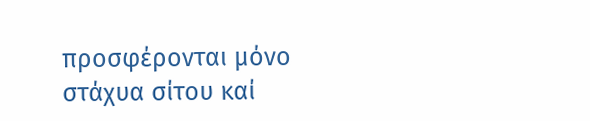προσφέρονται μόνο στάχυα σίτου καί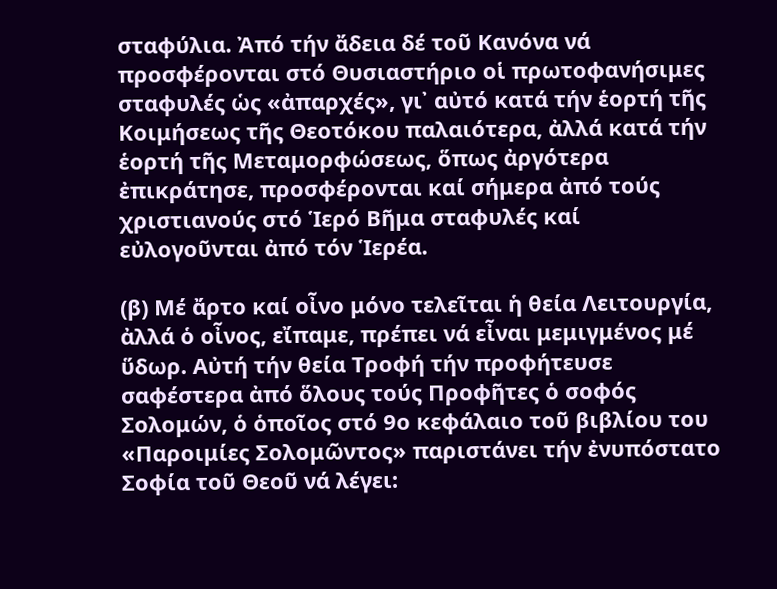σταφύλια. Ἀπό τήν ἄδεια δέ τοῦ Κανόνα νά προσφέρονται στό Θυσιαστήριο οἱ πρωτοφανήσιμες σταφυλές ὡς «ἀπαρχές», γι᾽ αὐτό κατά τήν ἑορτή τῆς Κοιμήσεως τῆς Θεοτόκου παλαιότερα, ἀλλά κατά τήν ἑορτή τῆς Μεταμορφώσεως, ὅπως ἀργότερα ἐπικράτησε, προσφέρονται καί σήμερα ἀπό τούς χριστιανούς στό Ἱερό Βῆμα σταφυλές καί εὐλογοῦνται ἀπό τόν Ἱερέα.

(β) Μέ ἄρτο καί οἶνο μόνο τελεῖται ἡ θεία Λειτουργία, ἀλλά ὁ οἶνος, εἴπαμε, πρέπει νά εἶναι μεμιγμένος μέ ὕδωρ. Αὐτή τήν θεία Τροφή τήν προφήτευσε σαφέστερα ἀπό ὅλους τούς Προφῆτες ὁ σοφός Σολομών, ὁ ὁποῖος στό 9ο κεφάλαιο τοῦ βιβλίου του «Παροιμίες Σολομῶντος» παριστάνει τήν ἐνυπόστατο Σοφία τοῦ Θεοῦ νά λέγει: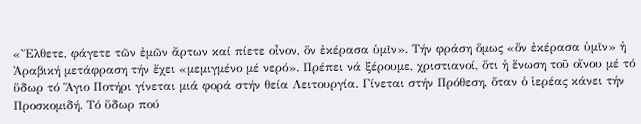«Ἔλθετε, φάγετε τῶν ἐμῶν ἄρτων καί πίετε οἶνον, ὅν ἐκέρασα ὑμῖν». Τήν φράση ὅμως «ὅν ἐκέρασα ὑμῖν» ἡ Ἀραβική μετάφραση τήν ἔχει «μεμιγμένο μέ νερό». Πρέπει νά ξέρουμε, χριστιανοί, ὅτι ἡ ἕνωση τοῦ οἴνου μέ τό ὕδωρ τό Ἅγιο Ποτήρι γίνεται μιά φορά στήν θεία Λειτουργία. Γίνεται στήν Πρόθεση, ὅταν ὁ ἱερέας κάνει τήν Προσκομιδή. Τό ὕδωρ πού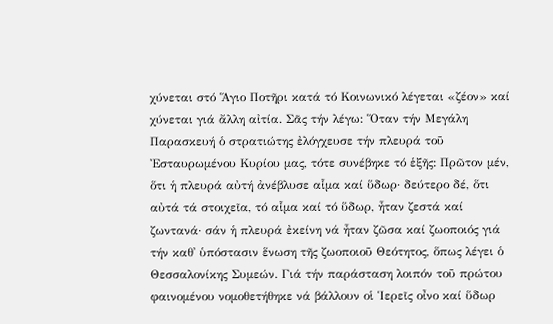χύνεται στό Ἅγιο Ποτῆρι κατά τό Κοινωνικό λέγεται «ζέον» καί χύνεται γιά ἄλλη αἰτία. Σᾶς τήν λέγω: Ὅταν τήν Μεγάλη Παρασκευή ὁ στρατιώτης ἐλόγχευσε τήν πλευρά τοῦ Ἐσταυρωμένου Κυρίου μας, τότε συνέβηκε τό ἑξῆς: Πρῶτον μέν, ὅτι ἡ πλευρά αὐτή ἀνέβλυσε αἷμα καί ὕδωρ· δεύτερο δέ, ὅτι αὐτά τά στοιχεῖα, τό αἷμα καί τό ὕδωρ, ἦταν ζεστά καί ζωντανά· σάν ἡ πλευρά ἐκείνη νά ἦταν ζῶσα καί ζωοποιός γιά τήν καθ᾽ ὑπόστασιν ἕνωση τῆς ζωοποιοῦ Θεότητος, ὅπως λέγει ὁ Θεσσαλονίκης Συμεών. Γιά τήν παράσταση λοιπόν τοῦ πρώτου φαινομένου νομοθετήθηκε νά βάλλουν οἱ Ἱερεῖς οἶνο καί ὕδωρ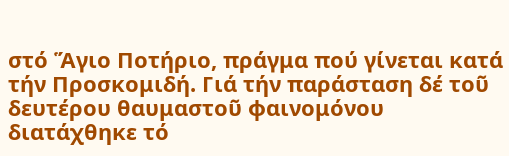στό Ἅγιο Ποτήριο, πράγμα πού γίνεται κατά τήν Προσκομιδή. Γιά τήν παράσταση δέ τοῦ δευτέρου θαυμαστοῦ φαινομόνου διατάχθηκε τό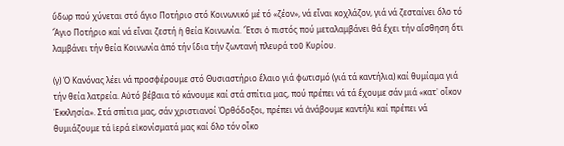ὕδωρ πού χύνεται στό ἅγιο Ποτήριο στό Κοινωνικό μέ τό «ζέον», νά εἶναι κοχλάζον, γιά νά ζεσταίνει ὅλο τό Ἅγιο Ποτήριο καί νά εἶναι ζεστή ἡ θεία Κοινωνία. Ἔτσι ὁ πιστός πού μεταλαμβάνει θά ἔχει τήν αἴσθηση ὅτι λαμβάνει τήν θεία Κοινωνία ἀπό τήν ἴδια τήν ζωντανή πλευρά τοῦ Κυρίου.

(γ) Ὁ Κανόνας λέει νά προσφέρουμε στό Θυσιαστήριο ἔλαιο γιά φωτισμό (γιά τά καντήλια) καί θυμίαμα γιά τήν θεία λατρεία. Αὐτό βέβαια τό κάνουμε καί στά σπίτια μας, πού πρέπει νά τά ἔχουμε σάν μιά «κατ᾽ οἶκον Ἐκκλησία». Στά σπίτια μας, σάν χριστιανοί Ὀρθόδοξοι, πρέπει νά ἀνάβουμε καντήλι καί πρέπει νά θυμιάζουμε τά ἱερά εἰκονίσματά μας καί ὅλο τόν οἶκο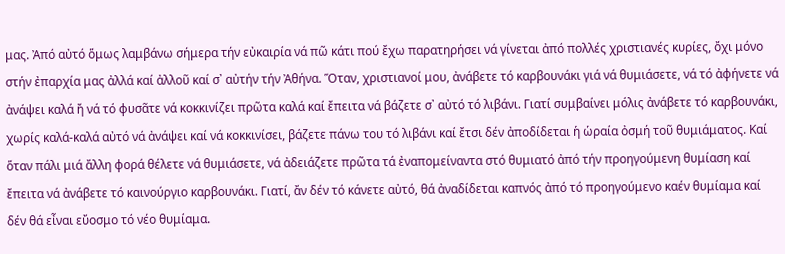μας. Ἀπό αὐτό ὅμως λαμβάνω σήμερα τήν εὐκαιρία νά πῶ κάτι πού ἔχω παρατηρήσει νά γίνεται ἀπό πολλές χριστιανές κυρίες, ὄχι μόνο στήν ἐπαρχία μας ἀλλά καί ἀλλοῦ καί σ᾽ αὐτήν τήν Ἀθήνα. Ὅταν, χριστιανοί μου, ἀνάβετε τό καρβουνάκι γιά νά θυμιάσετε, νά τό ἀφήνετε νά ἀνάψει καλά ἤ νά τό φυσᾶτε νά κοκκινίζει πρῶτα καλά καί ἔπειτα νά βάζετε σ᾽ αὐτό τό λιβάνι. Γιατί συμβαίνει μόλις ἀνάβετε τό καρβουνάκι, χωρίς καλά-καλά αὐτό νά ἀνάψει καί νά κοκκινίσει, βάζετε πάνω του τό λιβάνι καί ἔτσι δέν ἀποδίδεται ἡ ὡραία ὀσμή τοῦ θυμιάματος. Καί ὅταν πάλι μιά ἄλλη φορά θέλετε νά θυμιάσετε, νά ἀδειάζετε πρῶτα τά ἐναπομείναντα στό θυμιατό ἀπό τήν προηγούμενη θυμίαση καί ἔπειτα νά ἀνάβετε τό καινούργιο καρβουνάκι. Γιατί, ἄν δέν τό κάνετε αὐτό, θά ἀναδίδεται καπνός ἀπό τό προηγούμενο καέν θυμίαμα καί δέν θά εἶναι εὔοσμο τό νέο θυμίαμα.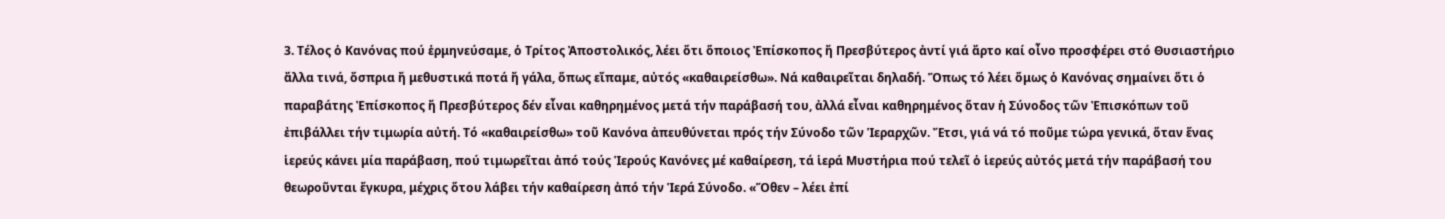3. Τέλος ὁ Κανόνας πού ἑρμηνεύσαμε, ὁ Τρίτος Ἀποστολικός, λέει ὅτι ὅποιος Ἐπίσκοπος ἤ Πρεσβύτερος ἀντί γιά ἄρτο καί οἶνο προσφέρει στό Θυσιαστήριο ἄλλα τινά, ὄσπρια ἤ μεθυστικά ποτά ἤ γάλα, ὅπως εἴπαμε, αὐτός «καθαιρείσθω». Νά καθαιρεῖται δηλαδή. Ὅπως τό λέει ὅμως ὁ Κανόνας σημαίνει ὅτι ὁ παραβάτης Ἐπίσκοπος ἤ Πρεσβύτερος δέν εἶναι καθηρημένος μετά τήν παράβασή του, ἀλλά εἶναι καθηρημένος ὅταν ἡ Σύνοδος τῶν Ἐπισκόπων τοῦ ἐπιβάλλει τήν τιμωρία αὐτή. Τό «καθαιρείσθω» τοῦ Κανόνα ἀπευθύνεται πρός τήν Σύνοδο τῶν Ἱεραρχῶν. Ἔτσι, γιά νά τό ποῦμε τώρα γενικά, ὅταν ἕνας ἱερεύς κάνει μία παράβαση, πού τιμωρεῖται ἀπό τούς Ἱερούς Κανόνες μέ καθαίρεση, τά ἱερά Μυστήρια πού τελεῖ ὁ ἱερεύς αὐτός μετά τήν παράβασή του θεωροῦνται ἔγκυρα, μέχρις ὅτου λάβει τήν καθαίρεση ἀπό τήν Ἱερά Σύνοδο. «Ὅθεν – λέει ἐπί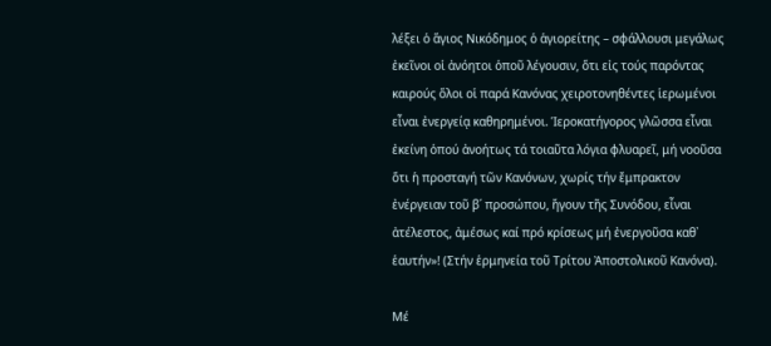λέξει ὁ ἅγιος Νικόδημος ὁ ἁγιορείτης – σφάλλουσι μεγάλως ἐκεῖνοι οἱ ἀνόητοι ὁποῦ λέγουσιν, ὅτι εἰς τούς παρόντας καιρούς ὅλοι οἱ παρά Κανόνας χειροτονηθέντες ἱερωμένοι εἶναι ἐνεργείᾳ καθηρημένοι. Ἱεροκατήγορος γλῶσσα εἶναι ἐκείνη ὁπού ἀνοήτως τά τοιαῦτα λόγια φλυαρεῖ, μή νοοῦσα ὅτι ἡ προσταγή τῶν Κανόνων, χωρίς τήν ἔμπρακτον ἐνέργειαν τοῦ β´ προσώπου, ἤγουν τῆς Συνόδου, εἶναι ἀτέλεστος, ἀμέσως καί πρό κρίσεως μή ἐνεργοῦσα καθ᾽ ἑαυτήν»! (Στήν ἑρμηνεία τοῦ Τρίτου Ἀποστολικοῦ Κανόνα).

Μέ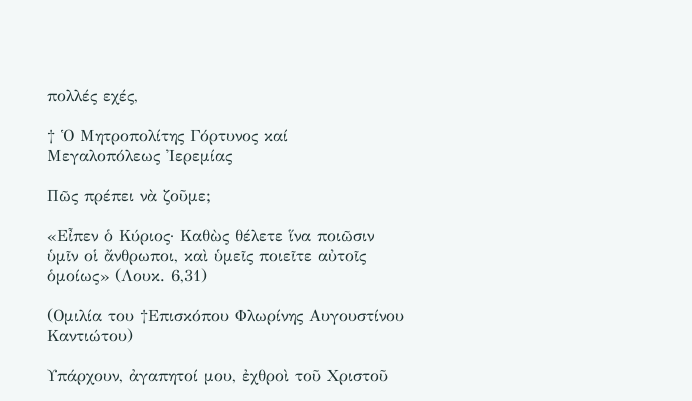πολλές εχές,

† Ὁ Μητροπολίτης Γόρτυνος καί Μεγαλοπόλεως Ἰερεμίας

Πῶς πρέπει νὰ ζοῦμε;

«Εἶπεν ὁ Κύριος· Καθὼς θέλετε ἵνα ποιῶσιν ὑμῖν οἱ ἄνθρωποι, καὶ ὑμεῖς ποιεῖτε αὐτοῖς ὁμοίως» (Λουκ. 6,31)

(Ομιλία του †Επισκόπου Φλωρίνης Αυγουστίνου Καντιώτου)

Υπάρχουν, ἀγαπητοί μου, ἐχθροὶ τοῦ Χριστοῦ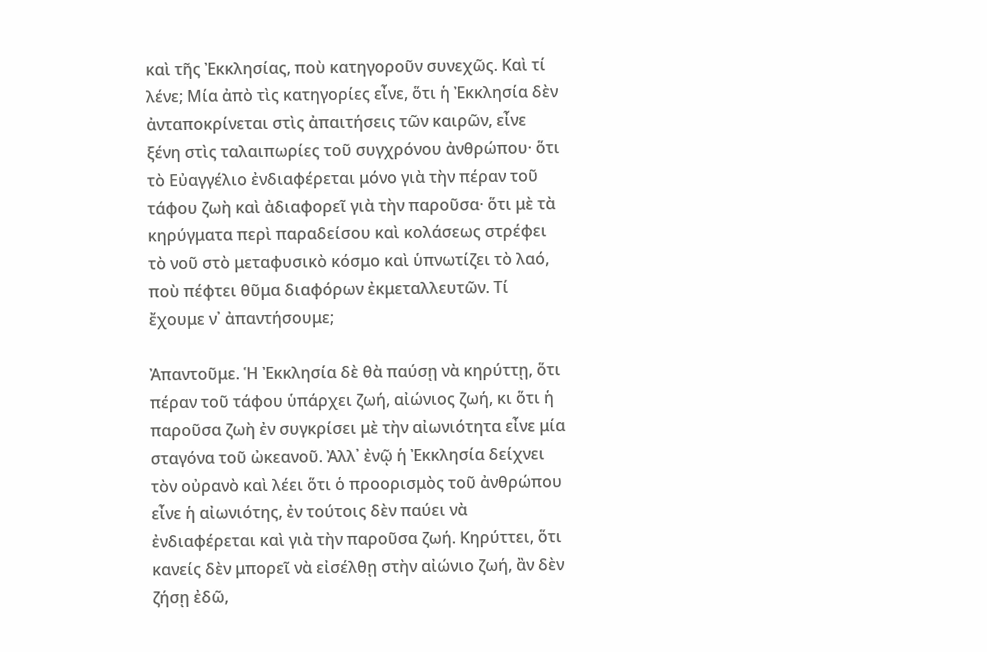καὶ τῆς Ἐκκλησίας, ποὺ κατηγοροῦν συνεχῶς. Καὶ τί λένε; Μία ἀπὸ τὶς κατηγορίες εἶνε, ὅτι ἡ Ἐκκλησία δὲν ἀνταποκρίνεται στὶς ἀπαιτήσεις τῶν καιρῶν, εἶνε ξένη στὶς ταλαιπωρίες τοῦ συγχρόνου ἀνθρώπου· ὅτι τὸ Εὐαγγέλιο ἐνδιαφέρεται μόνο γιὰ τὴν πέραν τοῦ τάφου ζωὴ καὶ ἀδιαφορεῖ γιὰ τὴν παροῦσα· ὅτι μὲ τὰ κηρύγματα περὶ παραδείσου καὶ κολάσεως στρέφει τὸ νοῦ στὸ μεταφυσικὸ κόσμο καὶ ὑπνωτίζει τὸ λαό, ποὺ πέφτει θῦμα διαφόρων ἐκμεταλλευτῶν. Τί ἔχουμε ν᾿ ἀπαντήσουμε;

Ἀπαντοῦμε. Ἡ Ἐκκλησία δὲ θὰ παύσῃ νὰ κηρύττῃ, ὅτι πέραν τοῦ τάφου ὑπάρχει ζωή, αἰώνιος ζωή, κι ὅτι ἡ παροῦσα ζωὴ ἐν συγκρίσει μὲ τὴν αἰωνιότητα εἶνε μία σταγόνα τοῦ ὠκεανοῦ. Ἀλλ᾿ ἐνῷ ἡ Ἐκκλησία δείχνει τὸν οὐρανὸ καὶ λέει ὅτι ὁ προορισμὸς τοῦ ἀνθρώπου εἶνε ἡ αἰωνιότης, ἐν τούτοις δὲν παύει νὰ ἐνδιαφέρεται καὶ γιὰ τὴν παροῦσα ζωή. Κηρύττει, ὅτι κανείς δὲν μπορεῖ νὰ εἰσέλθῃ στὴν αἰώνιο ζωή, ἂν δὲν ζήσῃ ἐδῶ,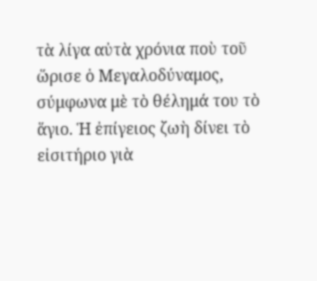τὰ λίγα αὐτὰ χρόνια ποὺ τοῦ ὥρισε ὁ Μεγαλοδύναμος, σύμφωνα μὲ τὸ θέλημά του τὸ ἅγιο. Ἡ ἐπίγειος ζωὴ δίνει τὸ εἰσιτήριο γιὰ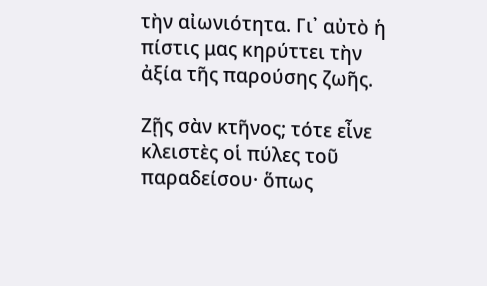τὴν αἰωνιότητα. Γι᾿ αὐτὸ ἡ πίστις μας κηρύττει τὴν ἀξία τῆς παρούσης ζωῆς.

Ζῇς σὰν κτῆνος; τότε εἶνε κλειστὲς οἱ πύλες τοῦ παραδείσου· ὅπως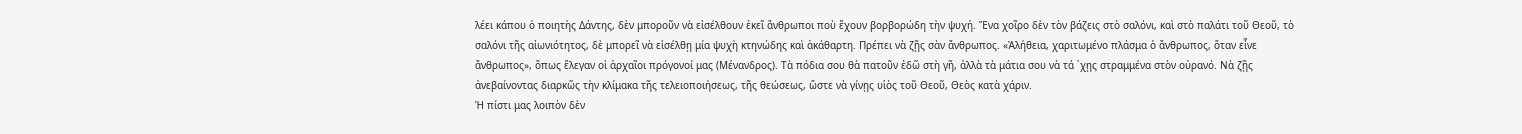λέει κάπου ὁ ποιητὴς Δάντης, δὲν μποροῦν νὰ εἰσέλθουν ἐκεῖ ἄνθρωποι ποὺ ἔχουν βορβορώδη τὴν ψυχή. Ἕνα χοῖρο δὲν τὸν βάζεις στὸ σαλόνι, καὶ στὸ παλάτι τοῦ Θεοῦ, τὸ σαλόνι τῆς αἰωνιότητος, δὲ μπορεῖ νὰ εἰσέλθῃ μία ψυχὴ κτηνώδης καὶ ἀκάθαρτη. Πρέπει νὰ ζῇς σὰν ἄνθρωπος. «Ἀλήθεια, χαριτωμένο πλάσμα ὁ ἄνθρωπος, ὅταν εἶνε ἄνθρωπος», ὅπως ἔλεγαν οἱ ἀρχαῖοι πρόγονοί μας (Μένανδρος). Τὰ πόδια σου θὰ πατοῦν ἐδῶ στὴ γῆ, ἀλλὰ τὰ μάτια σου νὰ τά ᾿χῃς στραμμένα στὸν οὐρανό. Νὰ ζῇς ἀνεβαίνοντας διαρκῶς τὴν κλίμακα τῆς τελειοποιήσεως, τῆς θεώσεως, ὥστε νὰ γίνῃς υἱὸς τοῦ Θεοῦ, Θεὸς κατὰ χάριν.
Ἡ πίστι μας λοιπὸν δὲν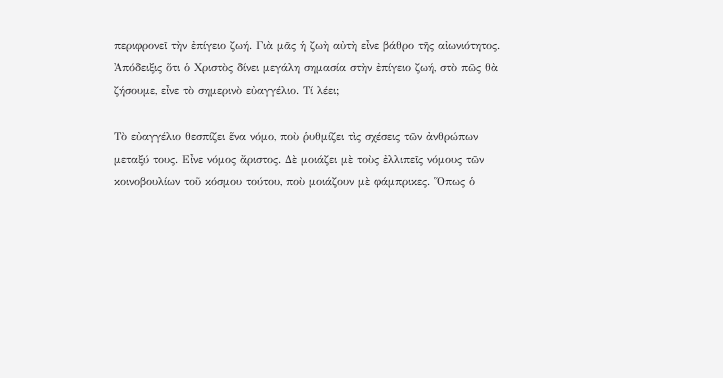περιφρονεῖ τὴν ἐπίγειο ζωή. Γιὰ μᾶς ἡ ζωὴ αὐτὴ εἶνε βάθρο τῆς αἰωνιότητος. Ἀπόδειξις ὅτι ὁ Χριστὸς δίνει μεγάλη σημασία στὴν ἐπίγειο ζωή, στὸ πῶς θὰ ζήσουμε, εἶνε τὸ σημερινὸ εὐαγγέλιο. Τί λέει;

Τὸ εὐαγγέλιο θεσπίζει ἕνα νόμο, ποὺ ῥυθμίζει τὶς σχέσεις τῶν ἀνθρώπων μεταξύ τους. Εἶνε νόμος ἄριστος. Δὲ μοιάζει μὲ τοὺς ἐλλιπεῖς νόμους τῶν κοινοβουλίων τοῦ κόσμου τούτου, ποὺ μοιάζουν μὲ φάμπρικες. Ὅπως ὁ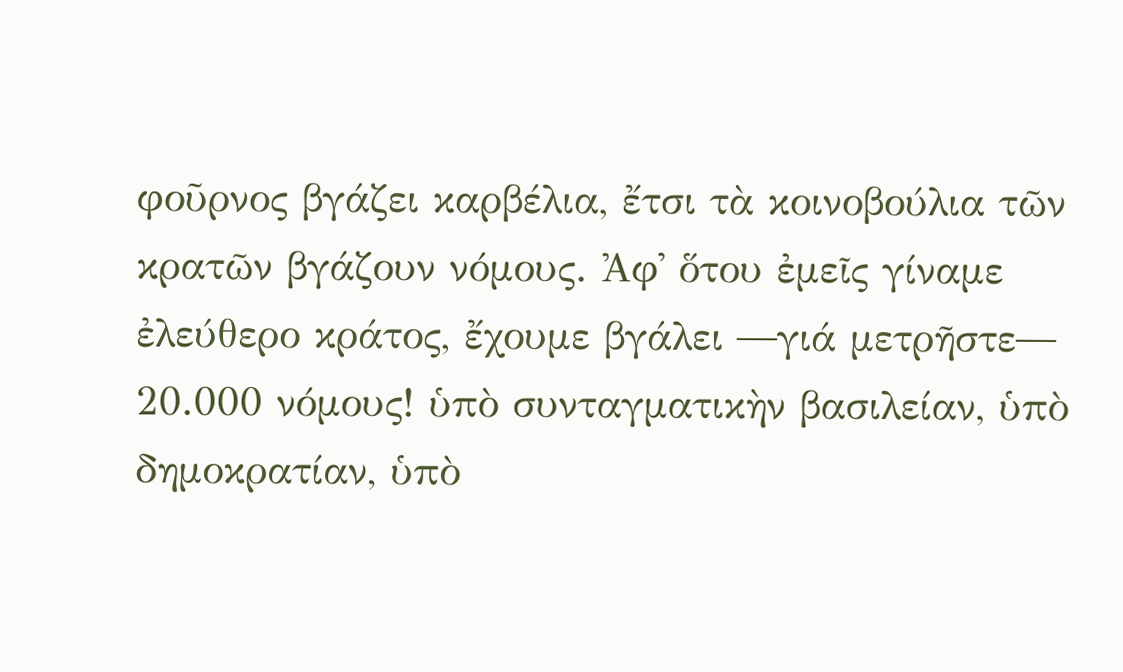φοῦρνος βγάζει καρβέλια, ἔτσι τὰ κοινοβούλια τῶν κρατῶν βγάζουν νόμους. Ἀφ᾿ ὅτου ἐμεῖς γίναμε ἐλεύθερο κράτος, ἔχουμε βγάλει ―γιά μετρῆστε― 20.000 νόμους! ὑπὸ συνταγματικὴν βασιλείαν, ὑπὸ δημοκρατίαν, ὑπὸ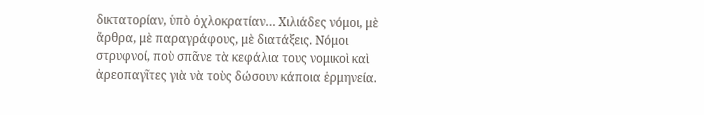δικτατορίαν, ὑπὸ ὀχλοκρατίαν… Χιλιάδες νόμοι, μὲ ἄρθρα, μὲ παραγράφους, μὲ διατάξεις. Νόμοι στρυφνοί, ποὺ σπᾶνε τὰ κεφάλια τους νομικοὶ καὶ ἀρεοπαγῖτες γιὰ νὰ τοὺς δώσουν κάποια ἑρμηνεία.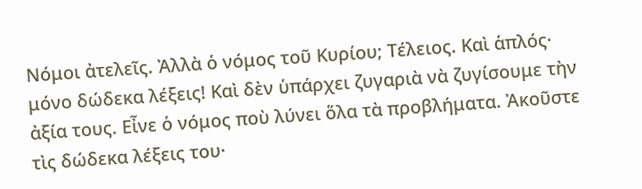Νόμοι ἀτελεῖς. Ἀλλὰ ὁ νόμος τοῦ Κυρίου; Τέλειος. Καὶ ἁπλός· μόνο δώδεκα λέξεις! Καὶ δὲν ὑπάρχει ζυγαριὰ νὰ ζυγίσουμε τὴν ἀξία τους. Εἶνε ὁ νόμος ποὺ λύνει ὅλα τὰ προβλήματα. Ἀκοῦστε τὶς δώδεκα λέξεις του·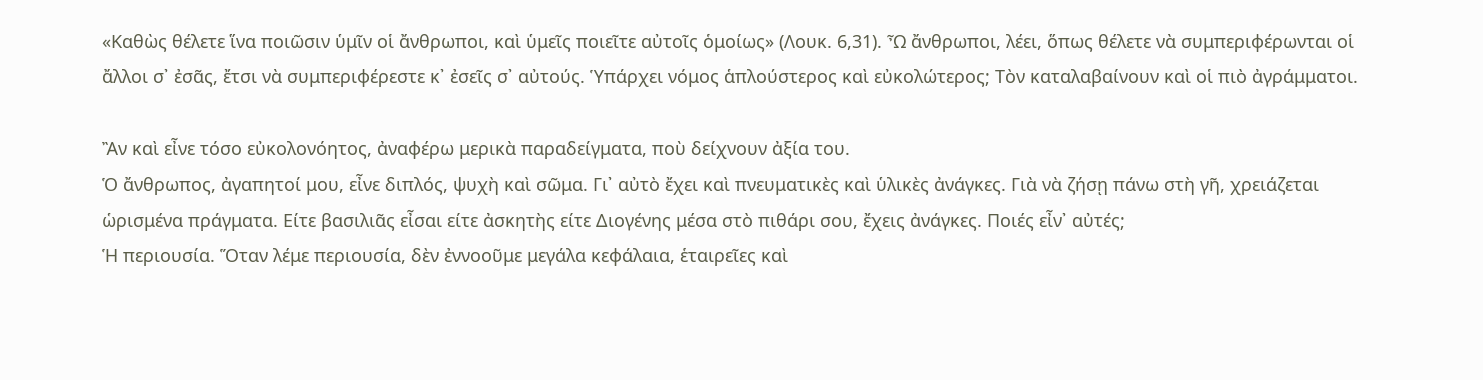«Καθὼς θέλετε ἵνα ποιῶσιν ὑμῖν οἱ ἄνθρωποι, καὶ ὑμεῖς ποιεῖτε αὐτοῖς ὁμοίως» (Λουκ. 6,31). Ὦ ἄνθρωποι, λέει, ὅπως θέλετε νὰ συμπεριφέρωνται οἱ ἄλλοι σ᾿ ἐσᾶς, ἔτσι νὰ συμπεριφέρεστε κ᾿ ἐσεῖς σ᾿ αὐτούς. Ὑπάρχει νόμος ἁπλούστερος καὶ εὐκολώτερος; Τὸν καταλαβαίνουν καὶ οἱ πιὸ ἀγράμματοι.

Ἂν καὶ εἶνε τόσο εὐκολονόητος, ἀναφέρω μερικὰ παραδείγματα, ποὺ δείχνουν ἀξία του.
Ὁ ἄνθρωπος, ἀγαπητοί μου, εἶνε διπλός, ψυχὴ καὶ σῶμα. Γι᾿ αὐτὸ ἔχει καὶ πνευματικὲς καὶ ὑλικὲς ἀνάγκες. Γιὰ νὰ ζήσῃ πάνω στὴ γῆ, χρειάζεται ὡρισμένα πράγματα. Είτε βασιλιᾶς εἶσαι είτε ἀσκητὴς είτε Διογένης μέσα στὸ πιθάρι σου, ἔχεις ἀνάγκες. Ποιές εἶν᾿ αὐτές;
Ἡ περιουσία. Ὅταν λέμε περιουσία, δὲν ἐννοοῦμε μεγάλα κεφάλαια, ἑταιρεῖες καὶ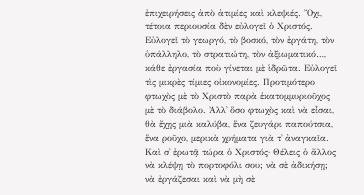ἐπιχειρήσεις ἀπὸ ἀτιμίες καὶ κλεψιές. Ὄχι, τέτοια περιουσία δὲν εὐλογεῖ ὁ Χριστός. Εὐλογεῖ τὸ γεωργό, τὸ βοσκό, τὸν ἐργάτη, τὸν ὑπάλληλο, τὸ στρατιώτη, τὸν ἀξιωματικό…, κάθε ἐργασία ποὺ γίνεται μὲ ἱδρῶτα. Εὐλογεῖ τὶς μικρὲς τίμιες οἰκονομίες. Προτιμότερο φτωχὸς μὲ τὸ Χριστὸ παρὰ ἑκατομμυριοῦχος μὲ τὸ διάβολο. Ἀλλ᾿ ὅσο φτωχὸς καὶ νὰ εἶσαι, θὰ ἔχῃς μιὰ καλύβα, ἕνα ζευγάρι παπούτσια, ἕνα ροῦχο, μερικὰ χρήματα γιὰ τ᾿ ἀναγκαῖα. Καὶ σ᾿ ἐρωτᾷ τώρα ὁ Χριστός· Θέλεις ὁ ἄλλος νὰ κλέψῃ τὸ πορτοφόλι σου; νὰ σὲ ἀδικήσῃ; νὰ ἐργάζεσαι καὶ νὰ μὴ σὲ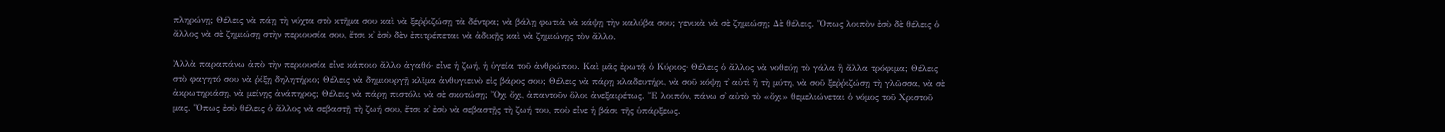πληρώνῃ; Θέλεις νὰ πάῃ τὴ νύχτα στὸ κτῆμα σου καὶ νὰ ξεῤῥιζώσῃ τὰ δέντρα; νὰ βάλῃ φωτιὰ νὰ κάψῃ τὴν καλύβα σου; γενικὰ νὰ σὲ ζημιώσῃ; Δὲ θέλεις. Ὅπως λοιπὸν ἐσὺ δὲ θέλεις ὁ ἄλλος νὰ σὲ ζημιώσῃ στὴν περιουσία σου, ἔτσι κ᾿ ἐσὺ δὲν ἐπιτρέπεται νὰ ἀδικῇς καὶ νὰ ζημιώνῃς τὸν ἄλλο.

Ἀλλὰ παραπάνω ἀπὸ τὴν περιουσία εἶνε κάποιο ἄλλο ἀγαθό· εἶνε ἡ ζωή, ἡ ὑγεία τοῦ ἀνθρώπου. Καὶ μᾶς ἐρωτᾷ ὁ Κύριος· Θέλεις ὁ ἄλλος νὰ νοθεύῃ τὸ γάλα ἢ ἄλλα τρόφιμα; Θέλεις στὸ φαγητό σου νὰ ῥίξῃ δηλητήριο; Θέλεις νὰ δημιουργῇ κλῖμα ἀνθυγιεινὸ εἰς βάρος σου; Θέλεις νὰ πάρῃ κλαδευτήρι, νὰ σοῦ κόψῃ τ᾿ αὐτὶ ἢ τὴ μύτη, νὰ σοῦ ξεῤῥιζώσῃ τὴ γλῶσσα, νὰ σὲ ἀκρωτηριάσῃ, νὰ μείνῃς ἀνάπηρος; Θέλεις νὰ πάρῃ πιστόλι νὰ σὲ σκοτώσῃ; Ὄχι ὄχι, ἀπαντοῦν ὅλοι ἀνεξαιρέτως. Ἔ λοιπόν, πάνω σ᾿ αὐτὸ τὸ «ὄχι» θεμελιώνεται ὁ νόμος τοῦ Χριστοῦ μας. Ὅπως ἐσὺ θέλεις ὁ ἄλλος νὰ σεβαστῇ τὴ ζωή σου, ἔτσι κ᾿ ἐσὺ νὰ σεβαστῇς τὴ ζωή του, ποὺ εἶνε ἡ βάσι τῆς ὑπάρξεως.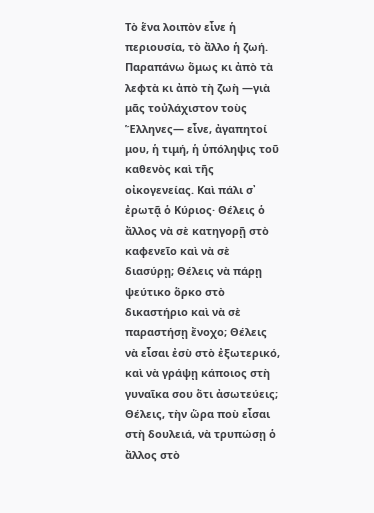Τὸ ἕνα λοιπὸν εἶνε ἡ περιουσία, τὸ ἄλλο ἡ ζωή. Παραπάνω ὅμως κι ἀπὸ τὰ λεφτὰ κι ἀπὸ τὴ ζωὴ ―γιὰ μᾶς τοὐλάχιστον τοὺς Ἕλληνες― εἶνε, ἀγαπητοί μου, ἡ τιμή, ἡ ὑπόληψις τοῦ καθενὸς καὶ τῆς οἰκογενείας. Καὶ πάλι σ᾿ ἐρωτᾷ ὁ Κύριος· Θέλεις ὁ ἄλλος νὰ σὲ κατηγορῇ στὸ καφενεῖο καὶ νὰ σὲ διασύρῃ; Θέλεις νὰ πάρῃ ψεύτικο ὅρκο στὸ δικαστήριο καὶ νὰ σὲ παραστήσῃ ἔνοχο; Θέλεις νὰ εἶσαι ἐσὺ στὸ ἐξωτερικό, καὶ νὰ γράψῃ κάποιος στὴ γυναῖκα σου ὅτι ἀσωτεύεις; Θέλεις, τὴν ὥρα ποὺ εἶσαι στὴ δουλειά, νὰ τρυπώσῃ ὁ ἄλλος στὸ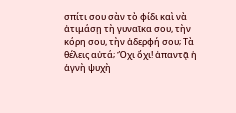σπίτι σου σὰν τὸ φίδι καὶ νὰ ἀτιμάσῃ τὴ γυναῖκα σου, τὴν κόρη σου, τὴν ἀδερφή σου; Τὰ θέλεις αὐτά; Ὄχι ὄχι! ἀπαντᾷ ἡ ἁγνὴ ψυχὴ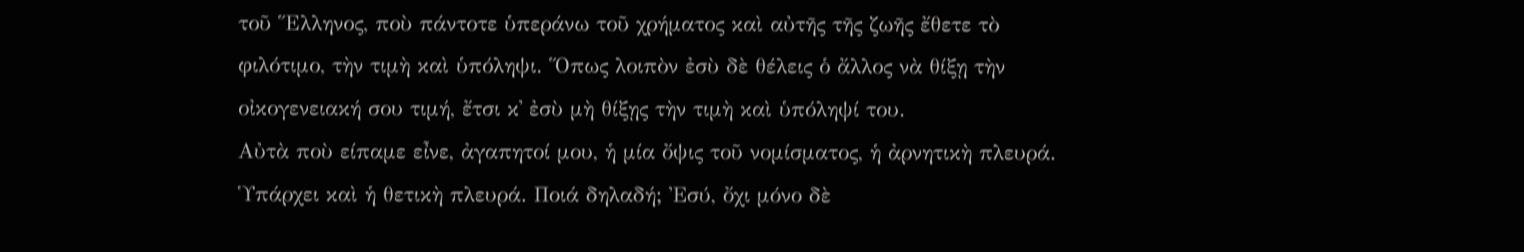τοῦ Ἕλληνος, ποὺ πάντοτε ὑπεράνω τοῦ χρήματος καὶ αὐτῆς τῆς ζωῆς ἔθετε τὸ φιλότιμο, τὴν τιμὴ καὶ ὑπόληψι. Ὅπως λοιπὸν ἐσὺ δὲ θέλεις ὁ ἄλλος νὰ θίξῃ τὴν οἰκογενειακή σου τιμή, ἔτσι κ᾿ ἐσὺ μὴ θίξῃς τὴν τιμὴ καὶ ὑπόληψί του.
Αὐτὰ ποὺ είπαμε εἶνε, ἀγαπητοί μου, ἡ μία ὄψις τοῦ νομίσματος, ἡ ἀρνητικὴ πλευρά. Ὑπάρχει καὶ ἡ θετικὴ πλευρά. Ποιά δηλαδή; Ἐσύ, ὄχι μόνο δὲ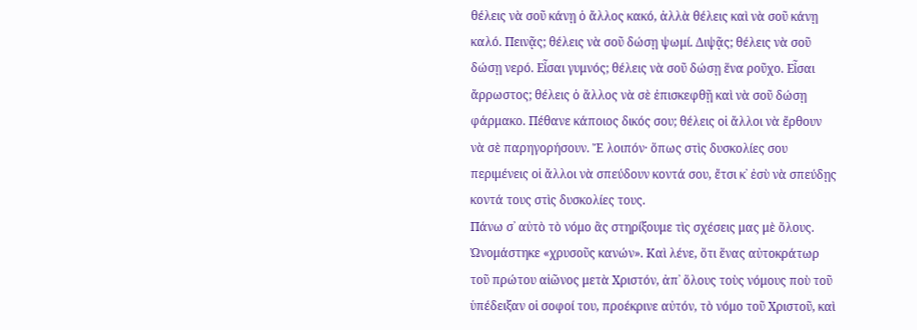θέλεις νὰ σοῦ κάνῃ ὁ ἄλλος κακό, ἀλλὰ θέλεις καὶ νὰ σοῦ κάνῃ καλό. Πεινᾷς; θέλεις νὰ σοῦ δώσῃ ψωμί. Διψᾷς; θέλεις νὰ σοῦ δώσῃ νερό. Εἶσαι γυμνός; θέλεις νὰ σοῦ δώσῃ ἕνα ροῦχο. Εἶσαι ἄρρωστος; θέλεις ὁ ἄλλος νὰ σὲ ἐπισκεφθῇ καὶ νὰ σοῦ δώσῃ φάρμακο. Πέθανε κάποιος δικός σου; θέλεις οἱ ἄλλοι νὰ ἔρθουν νὰ σὲ παρηγορήσουν. Ἔ λοιπόν· ὅπως στὶς δυσκολίες σου περιμένεις οἱ ἄλλοι νὰ σπεύδουν κοντά σου, ἔτσι κ᾿ ἐσὺ νὰ σπεύδῃς κοντά τους στὶς δυσκολίες τους.
Πάνω σ᾿ αὐτὸ τὸ νόμο ἂς στηρίξουμε τὶς σχέσεις μας μὲ ὅλους. Ὠνομάστηκε «χρυσοῦς κανών». Καὶ λένε, ὅτι ἕνας αὐτοκράτωρ τοῦ πρώτου αἰῶνος μετὰ Χριστόν, ἀπ᾿ ὅλους τοὺς νόμους ποὺ τοῦ ὑπέδειξαν οἱ σοφοί του, προέκρινε αὐτόν, τὸ νόμο τοῦ Χριστοῦ, καὶ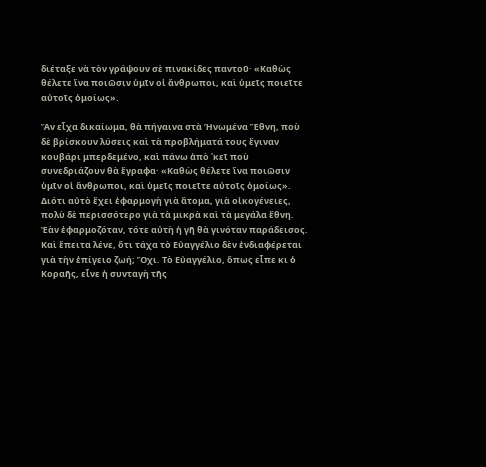διέταξε νὰ τὸν γράψουν σὲ πινακίδες παντοῦ· «Καθὼς θέλετε ἵνα ποιῶσιν ὑμῖν οἱ ἄνθρωποι, καὶ ὑμεῖς ποιεῖτε αὐτοῖς ὁμοίως».

Ἂν εἶχα δικαίωμα, θὰ πήγαινα στὰ Ἡνωμένα Ἔθνη, ποὺ δὲ βρίσκουν λύσεις καὶ τὰ προβλήματά τους ἔγιναν κουβάρι μπερδεμένο, καὶ πάνω ἀπὸ ᾿κεῖ ποὺ συνεδριάζουν θὰ ἔγραφα· «Καθὼς θέλετε ἵνα ποιῶσιν ὑμῖν οἱ ἄνθρωποι, καὶ ὑμεῖς ποιεῖτε αὐτοῖς ὁμοίως». Διότι αὐτὸ ἔχει ἐφαρμογὴ γιὰ ἄτομα, γιὰ οἰκογένειες, πολὺ δὲ περισσότερο γιὰ τὰ μικρὰ καὶ τὰ μεγάλα ἔθνη. Ἐὰν ἐφαρμοζόταν, τότε αὐτὴ ἡ γῆ θὰ γινόταν παράδεισος.
Καὶ ἔπειτα λένε, ὅτι τάχα τὸ Εὐαγγέλιο δὲν ἐνδιαφέρεται γιὰ τὴν ἐπίγειο ζωή; Ὄχι. Τὸ Εὐαγγέλιο, ὅπως εἶπε κι ὁ Κοραῆς, εἶνε ἡ συνταγὴ τῆς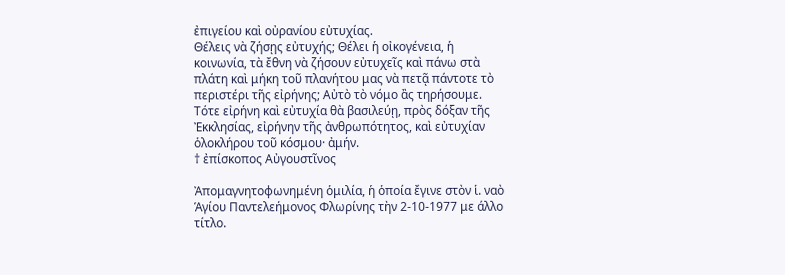ἐπιγείου καὶ οὐρανίου εὐτυχίας.
Θέλεις νὰ ζήσῃς εὐτυχής; Θέλει ἡ οἰκογένεια, ἡ κοινωνία, τὰ ἔθνη νὰ ζήσουν εὐτυχεῖς καὶ πάνω στὰ πλάτη καὶ μήκη τοῦ πλανήτου μας νὰ πετᾷ πάντοτε τὸ περιστέρι τῆς εἰρήνης; Αὐτὸ τὸ νόμο ἂς τηρήσουμε. Τότε εἰρήνη καὶ εὐτυχία θὰ βασιλεύῃ, πρὸς δόξαν τῆς Ἐκκλησίας, εἰρήνην τῆς ἀνθρωπότητος, καὶ εὐτυχίαν ὁλοκλήρου τοῦ κόσμου· ἀμήν.
† ἐπίσκοπος Αὐγουστῖνος

Ἀπομαγνητοφωνημένη ὁμιλία, ἡ ὁποία ἔγινε στὸν ἱ. ναὸ Ἁγίου Παντελεήμονος Φλωρίνης τὴν 2-10-1977 με άλλο τίτλο.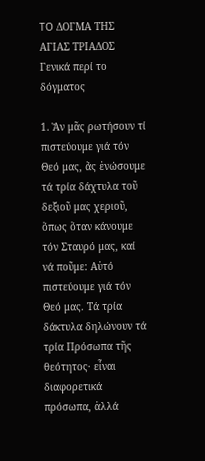TO ΔΟΓΜΑ ΤΗΣ ΑΓΙΑΣ ΤΡΙΑΔΟΣ
Γενικά περί το δόγματος

1. Ἄν μᾶς ρωτήσουν τί πιστεύουμε γιά τόν Θεό μας, ἄς ἑνώσουμε τά τρία δάχτυλα τοῦ δεξιοῦ μας χεριοῦ, ὅπως ὅταν κάνουμε τόν Σταυρό μας, καί νά ποῦμε: Αὐτό πιστεύουμε γιά τόν Θεό μας. Τά τρία δάκτυλα δηλώνουν τά τρία Πρόσωπα τῆς θεότητος· εἶναι διαφορετικά πρόσωπα, ἀλλά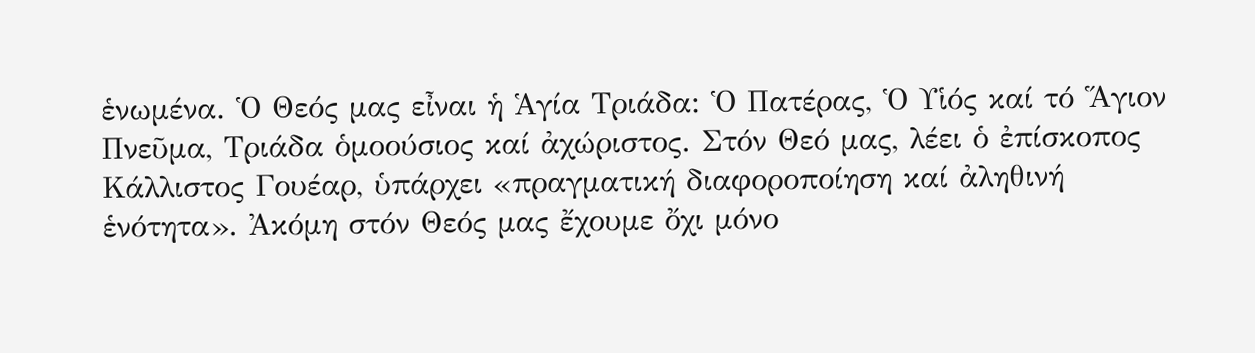ἑνωμένα. Ὁ Θεός μας εἶναι ἡ Ἁγία Τριάδα: Ὁ Πατέρας, Ὁ Υἱός καί τό Ἅγιον Πνεῦμα, Τριάδα ὁμοούσιος καί ἀχώριστος. Στόν Θεό μας, λέει ὁ ἐπίσκοπος Κάλλιστος Γουέαρ, ὑπάρχει «πραγματική διαφοροποίηση καί ἀληθινή ἑνότητα». Ἀκόμη στόν Θεός μας ἔχουμε ὄχι μόνο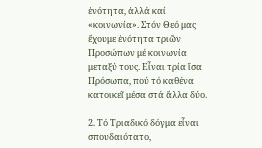ἑνότητα, ἀλλά καί «κοινωνία». Στόν Θεό μας ἔχουμε ἑνότητα τριῶν Προσώπων μέ κοινωνία μεταξύ τους. Εἶναι τρία ἴσα Πρόσωπα, πού τό καθένα κατοικεῖ μέσα στά ἄλλα δύο.

2. Τό Τριαδικό δόγμα εἶναι σπουδαιότατο,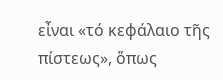εἶναι «τό κεφάλαιο τῆς πίστεως», ὅπως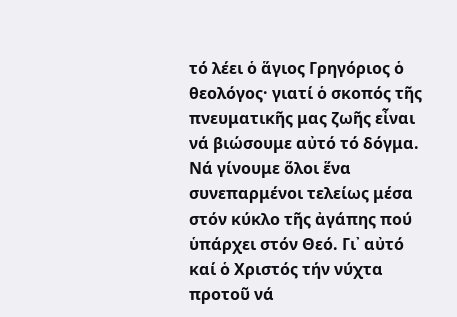τό λέει ὁ ἅγιος Γρηγόριος ὁ θεολόγος· γιατί ὁ σκοπός τῆς πνευματικῆς μας ζωῆς εἶναι νά βιώσουμε αὐτό τό δόγμα. Νά γίνουμε ὅλοι ἕνα συνεπαρμένοι τελείως μέσα στόν κύκλο τῆς ἀγάπης πού ὑπάρχει στόν Θεό. Γι᾽ αὐτό καί ὁ Χριστός τήν νύχτα προτοῦ νά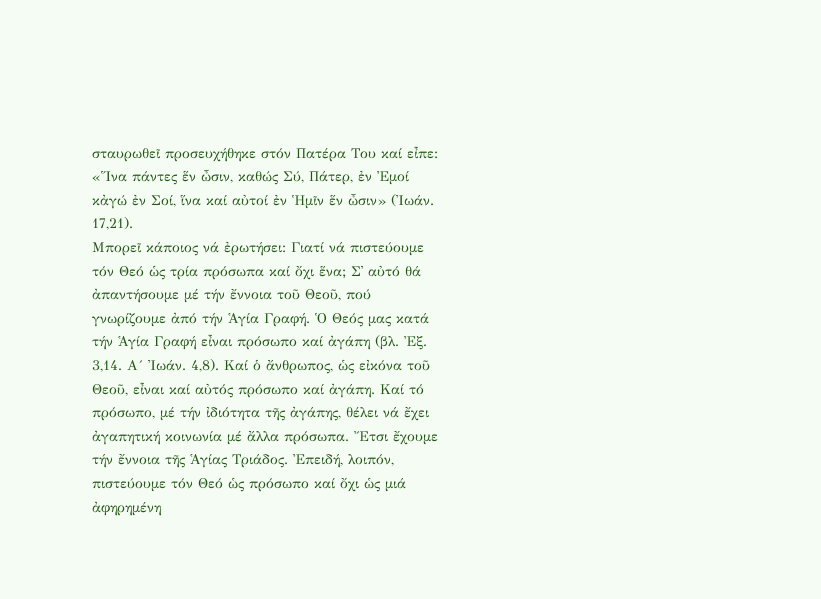σταυρωθεῖ προσευχήθηκε στόν Πατέρα Του καί εἶπε: «Ἵνα πάντες ἕν ὦσιν, καθώς Σύ, Πάτερ, ἐν Ἐμοί κἀγώ ἐν Σοί, ἵνα καί αὐτοί ἐν Ἡμῖν ἕν ὦσιν» (Ἰωάν. 17,21).
Μπορεῖ κάποιος νά ἐρωτήσει: Γιατί νά πιστεύουμε τόν Θεό ὡς τρία πρόσωπα καί ὄχι ἕνα; Σ᾽ αὐτό θά ἀπαντήσουμε μέ τήν ἔννοια τοῦ Θεοῦ, πού γνωρίζουμε ἀπό τήν Ἁγία Γραφή. Ὁ Θεός μας κατά τήν Ἁγία Γραφή εἶναι πρόσωπο καί ἀγάπη (βλ. Ἐξ. 3,14. Α´ Ἰωάν. 4,8). Καί ὁ ἄνθρωπος, ὡς εἰκόνα τοῦ Θεοῦ, εἶναι καί αὐτός πρόσωπο καί ἀγάπη. Καί τό πρόσωπο, μέ τήν ἰδιότητα τῆς ἀγάπης, θέλει νά ἔχει ἀγαπητική κοινωνία μέ ἄλλα πρόσωπα. Ἔτσι ἔχουμε τήν ἔννοια τῆς Ἁγίας Τριάδος. Ἐπειδή, λοιπόν, πιστεύουμε τόν Θεό ὡς πρόσωπο καί ὄχι ὡς μιά ἀφηρημένη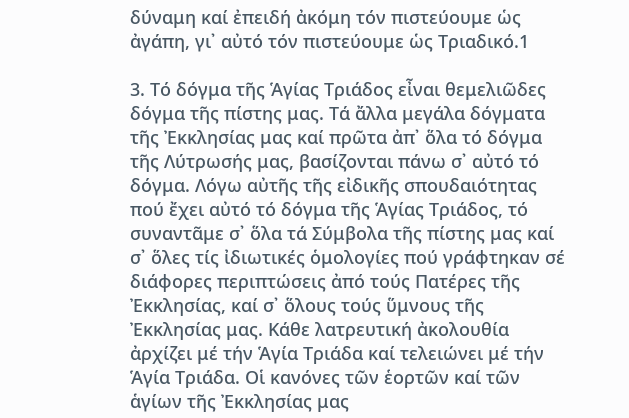δύναμη καί ἐπειδή ἀκόμη τόν πιστεύουμε ὡς ἀγάπη, γι᾽ αὐτό τόν πιστεύουμε ὡς Τριαδικό.1

3. Τό δόγμα τῆς Ἁγίας Τριάδος εἶναι θεμελιῶδες δόγμα τῆς πίστης μας. Τά ἄλλα μεγάλα δόγματα τῆς Ἐκκλησίας μας καί πρῶτα ἀπ᾽ ὅλα τό δόγμα τῆς Λύτρωσής μας, βασίζονται πάνω σ᾽ αὐτό τό δόγμα. Λόγω αὐτῆς τῆς εἰδικῆς σπουδαιότητας πού ἔχει αὐτό τό δόγμα τῆς Ἁγίας Τριάδος, τό συναντᾶμε σ᾽ ὅλα τά Σύμβολα τῆς πίστης μας καί σ᾽ ὅλες τίς ἰδιωτικές ὁμολογίες πού γράφτηκαν σέ διάφορες περιπτώσεις ἀπό τούς Πατέρες τῆς Ἐκκλησίας, καί σ᾽ ὅλους τούς ὕμνους τῆς Ἐκκλησίας μας. Κάθε λατρευτική ἀκολουθία ἀρχίζει μέ τήν Ἁγία Τριάδα καί τελειώνει μέ τήν Ἁγία Τριάδα. Οἱ κανόνες τῶν ἑορτῶν καί τῶν ἁγίων τῆς Ἐκκλησίας μας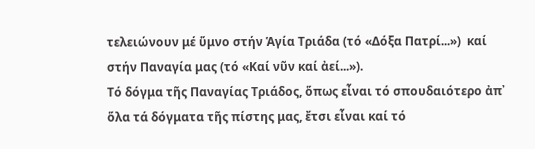τελειώνουν μέ ὕμνο στήν Ἁγία Τριάδα (τό «Δόξα Πατρί...»)  καί στήν Παναγία μας (τό «Καί νῦν καί ἀεί...»).
Τό δόγμα τῆς Παναγίας Τριάδος, ὅπως εἶναι τό σπουδαιότερο ἀπ᾽ ὅλα τά δόγματα τῆς πίστης μας, ἔτσι εἶναι καί τό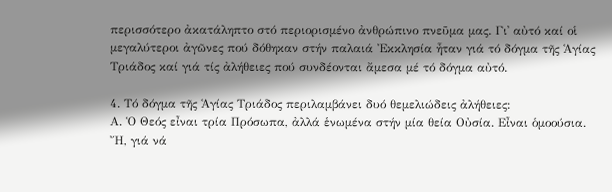περισσότερο ἀκατάληπτο στό περιορισμένο ἀνθρώπινο πνεῦμα μας. Γι᾽ αὐτό καί οἱ μεγαλύτεροι ἀγῶνες πού δόθηκαν στήν παλαιά Ἐκκλησία ἦταν γιά τό δόγμα τῆς Ἁγίας Τριάδος καί γιά τίς ἀλήθειες πού συνδέονται ἄμεσα μέ τό δόγμα αὐτό.

4. Τό δόγμα τῆς Ἁγίας Τριάδος περιλαμβάνει δυό θεμελιώδεις ἀλήθειες:
Α. Ὁ Θεός εἶναι τρία Πρόσωπα, ἀλλά ἑνωμένα στήν μία θεία Οὐσία. Εἶναι ὁμοούσια. Ἤ, γιά νά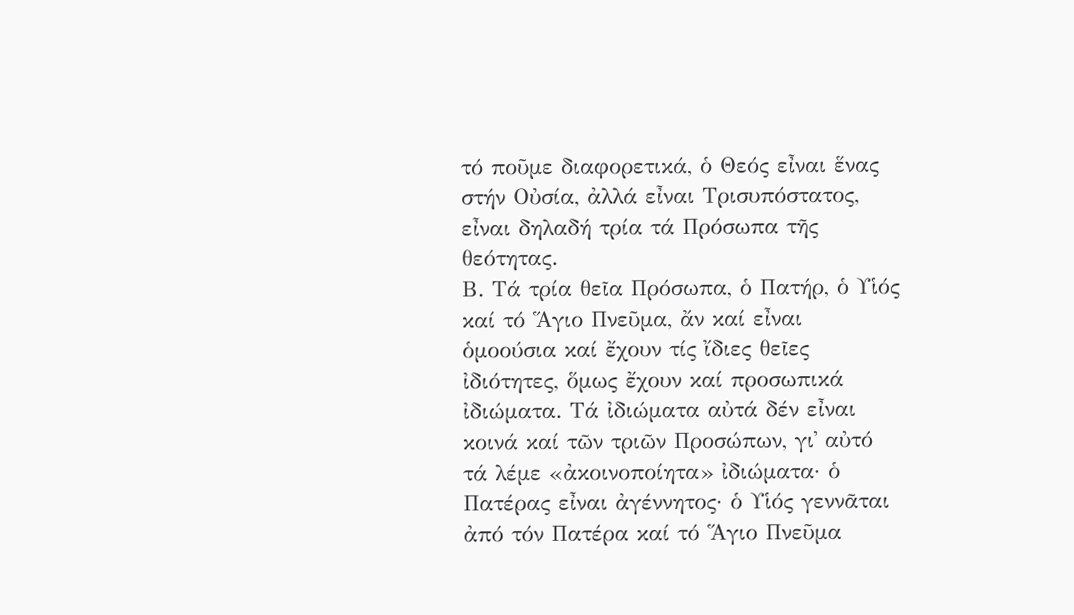τό ποῦμε διαφορετικά, ὁ Θεός εἶναι ἕνας στήν Οὐσία, ἀλλά εἶναι Τρισυπόστατος, εἶναι δηλαδή τρία τά Πρόσωπα τῆς θεότητας.
Β. Τά τρία θεῖα Πρόσωπα, ὁ Πατήρ, ὁ Υἱός καί τό Ἅγιο Πνεῦμα, ἄν καί εἶναι ὁμοούσια καί ἔχουν τίς ἴδιες θεῖες ἰδιότητες, ὅμως ἔχουν καί προσωπικά ἰδιώματα. Τά ἰδιώματα αὐτά δέν εἶναι κοινά καί τῶν τριῶν Προσώπων, γι᾽ αὐτό τά λέμε «ἀκοινοποίητα» ἰδιώματα· ὁ Πατέρας εἶναι ἀγέννητος· ὁ Υἱός γεννᾶται ἀπό τόν Πατέρα καί τό Ἅγιο Πνεῦμα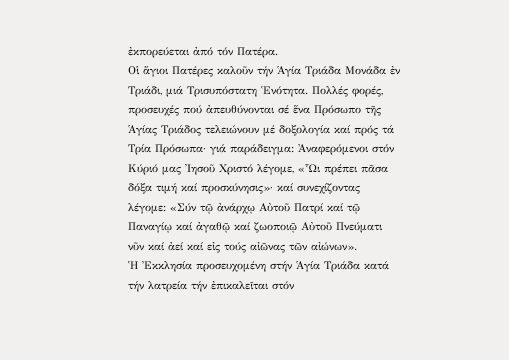ἐκπορεύεται ἀπό τόν Πατέρα.
Οἱ ἅγιοι Πατέρες καλοῦν τήν Ἁγία Τριάδα Μονάδα ἐν Τριάδι, μιά Τρισυπόστατη Ἑνότητα. Πολλές φορές, προσευχές πού ἀπευθύνονται σέ ἕνα Πρόσωπο τῆς Ἁγίας Τριάδος τελειώνουν μέ δοξολογία καί πρός τά Τρία Πρόσωπα· γιά παράδειγμα: Ἀναφερόμενοι στόν Κύριό μας Ἰησοῦ Χριστό λέγομε, «Ὧι πρέπει πᾶσα δόξα τιμή καί προσκύνησις»· καί συνεχίζοντας λέγομε: «Σύν τῷ ἀνάρχῳ Αὐτοῦ Πατρί καί τῷ Παναγίῳ καί ἀγαθῷ καί ζωοποιῷ Αὐτοῦ Πνεύματι νῦν καί ἀεί καί εἰς τούς αἰῶνας τῶν αἰώνων».
Ἡ Ἐκκλησία προσευχομένη στήν Ἁγία Τριάδα κατά τήν λατρεία τήν ἐπικαλεῖται στόν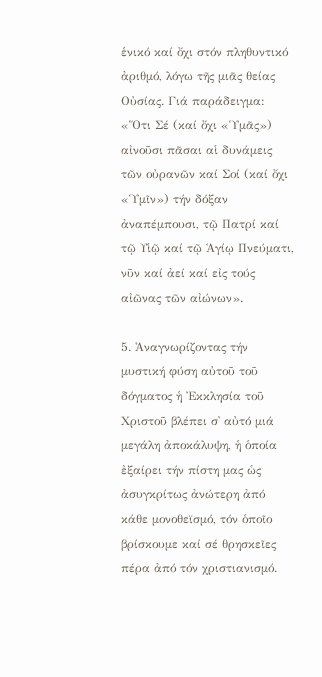ἑνικό καί ὄχι στόν πληθυντικό ἀριθμό, λόγω τῆς μιᾶς θείας Οὐσίας. Γιά παράδειγμα: «Ὅτι Σέ (καί ὄχι «Ὑμᾶς») αἰνοῦσι πᾶσαι αἱ δυνάμεις τῶν οὐρανῶν καί Σοί (καί ὄχι «Ὑμῖν») τήν δόξαν ἀναπέμπουσι, τῷ Πατρί καί τῷ Υἱῷ καί τῷ Ἁγίῳ Πνεύματι, νῦν καί ἀεί καί εἰς τούς αἰῶνας τῶν αἰώνων».

5. Ἀναγνωρίζοντας τήν μυστική φύση αὐτοῦ τοῦ δόγματος ἡ Ἐκκλησία τοῦ Χριστοῦ βλέπει σ᾽ αὐτό μιά μεγάλη ἀποκάλυψη, ἡ ὁποία ἐξαίρει τήν πίστη μας ὡς ἀσυγκρίτως ἀνώτερη ἀπό κάθε μονοθεϊσμό, τόν ὁποῖο βρίσκουμε καί σέ θρησκεῖες πέρα ἀπό τόν χριστιανισμό.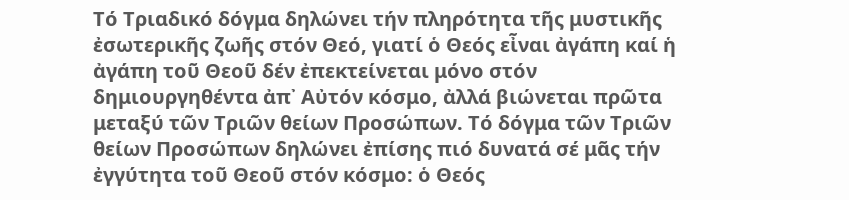Τό Τριαδικό δόγμα δηλώνει τήν πληρότητα τῆς μυστικῆς ἐσωτερικῆς ζωῆς στόν Θεό, γιατί ὁ Θεός εἶναι ἀγάπη καί ἡ ἀγάπη τοῦ Θεοῦ δέν ἐπεκτείνεται μόνο στόν δημιουργηθέντα ἀπ᾽ Αὐτόν κόσμο, ἀλλά βιώνεται πρῶτα μεταξύ τῶν Τριῶν θείων Προσώπων. Τό δόγμα τῶν Τριῶν θείων Προσώπων δηλώνει ἐπίσης πιό δυνατά σέ μᾶς τήν ἐγγύτητα τοῦ Θεοῦ στόν κόσμο: ὁ Θεός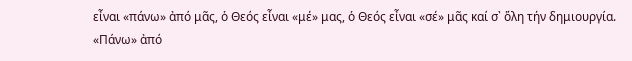εἶναι «πάνω» ἀπό μᾶς, ὁ Θεός εἶναι «μέ» μας, ὁ Θεός εἶναι «σέ» μᾶς καί σ᾽ ὅλη τήν δημιουργία.
«Πάνω» ἀπό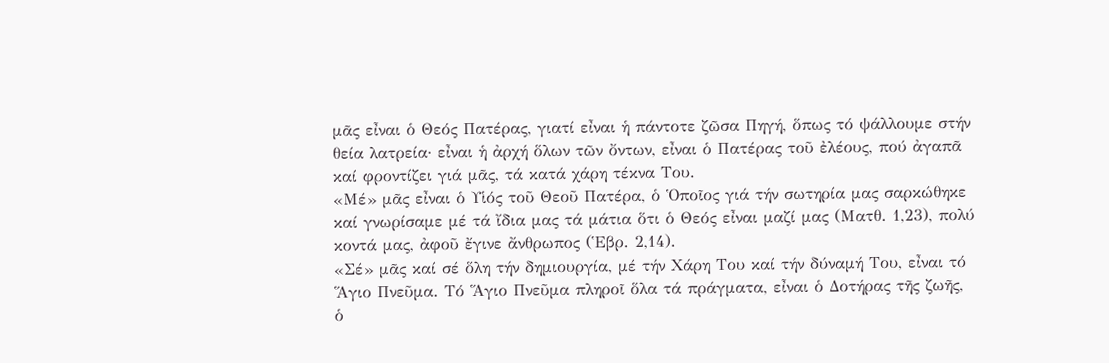μᾶς εἶναι ὁ Θεός Πατέρας, γιατί εἶναι ἡ πάντοτε ζῶσα Πηγή, ὅπως τό ψάλλουμε στήν θεία λατρεία· εἶναι ἡ ἀρχή ὅλων τῶν ὄντων, εἶναι ὁ Πατέρας τοῦ ἐλέους, πού ἀγαπᾶ καί φροντίζει γιά μᾶς, τά κατά χάρη τέκνα Του.
«Μέ» μᾶς εἶναι ὁ Υἱός τοῦ Θεοῦ Πατέρα, ὁ Ὁποῖος γιά τήν σωτηρία μας σαρκώθηκε καί γνωρίσαμε μέ τά ἴδια μας τά μάτια ὅτι ὁ Θεός εἶναι μαζί μας (Ματθ. 1,23), πολύ κοντά μας, ἀφοῦ ἔγινε ἄνθρωπος (Ἑβρ. 2,14).
«Σέ» μᾶς καί σέ ὅλη τήν δημιουργία, μέ τήν Χάρη Του καί τήν δύναμή Του, εἶναι τό Ἅγιο Πνεῦμα. Τό Ἅγιο Πνεῦμα πληροῖ ὅλα τά πράγματα, εἶναι ὁ Δοτήρας τῆς ζωῆς, ὁ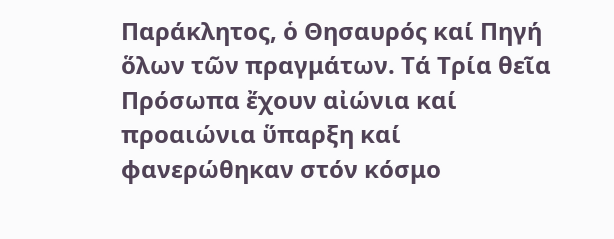Παράκλητος, ὁ Θησαυρός καί Πηγή ὅλων τῶν πραγμάτων. Τά Τρία θεῖα Πρόσωπα ἔχουν αἰώνια καί προαιώνια ὕπαρξη καί φανερώθηκαν στόν κόσμο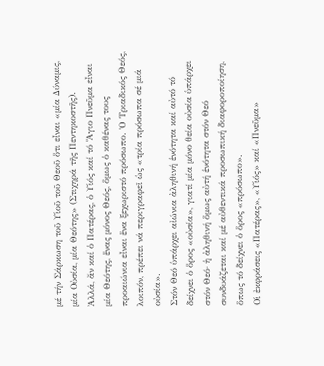μέ τήν Σάρκωση τοῦ Υἱοῦ τοῦ Θεοῦ ὅτι εἶναι «μία Δύναμις, μία Οὐσία, μία Θεότης» (Στιχηρά τῆς Πεντηκοστῆς).
Ἀλλά, ἄν καί ὁ Πατέρας, ὁ Υἱός καί τό Ἅγιο Πνεῦμα εἶναι μία Θεότης, ἕνας μόνος Θεός, ὅμως ὁ καθένας τους προαιώνια εἶναι ἕνα ξεχωριστό πρόσωπο. Ὁ Τριαδικός Θεός, λοιπόν, πρέπει νά περιγραφεῖ ὡς «τρία πρόσωπα σέ μιά οὐσία».
Στόν Θεό ὑπάρχει αἰώνια ἀληθινή ἑνότητα καί αὐτό τό δείχνει ὁ ὅρος «οὐσία», γιατί μία μόνο θεία οὐσία ὑπάρχει στόν Θεό· ἡ ἀληθινή ὅμως αὐτή ἑνότητα στόν Θεό συνδυάζεται καί μέ αὐθεντικά προσωπική διαφοροποίηση, ὅπως τό δείχνει ὁ ὅρος «πρόσωπο».
Οἱ ἐκφράσεις «Πατέρας», «Υἱός» καί «Πνεῦμα»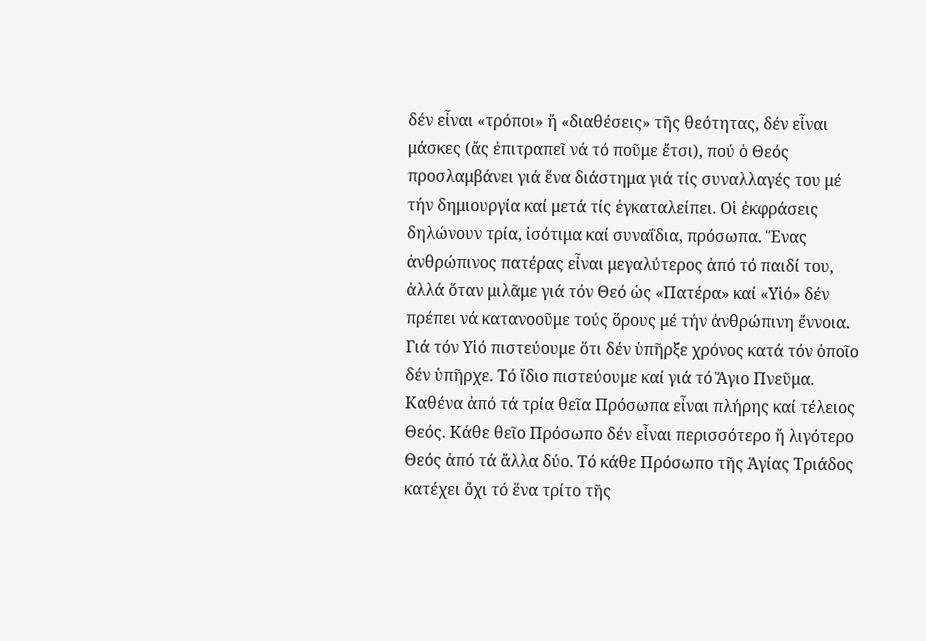δέν εἶναι «τρόποι» ἤ «διαθέσεις» τῆς θεότητας, δέν εἶναι μάσκες (ἄς ἐπιτραπεῖ νά τό ποῦμε ἔτσι), πού ὁ Θεός προσλαμβάνει γιά ἕνα διάστημα γιά τίς συναλλαγές του μέ τήν δημιουργία καί μετά τίς ἐγκαταλείπει. Οἱ ἐκφράσεις δηλώνουν τρία, ἰσότιμα καί συναΐδια, πρόσωπα. Ἕνας ἀνθρώπινος πατέρας εἶναι μεγαλύτερος ἀπό τό παιδί του, ἀλλά ὅταν μιλᾶμε γιά τόν Θεό ὡς «Πατέρα» καί «Υἱό» δέν πρέπει νά κατανοοῦμε τούς ὅρους μέ τήν ἀνθρώπινη ἔννοια. Γιά τόν Υἱό πιστεύουμε ὅτι δέν ὑπῆρξε χρόνος κατά τόν ὁποῖο δέν ὑπῆρχε. Τό ἴδιο πιστεύουμε καί γιά τό Ἅγιο Πνεῦμα.
Καθένα ἀπό τά τρία θεῖα Πρόσωπα εἶναι πλήρης καί τέλειος Θεός. Κάθε θεῖο Πρόσωπο δέν εἶναι περισσότερο ἤ λιγότερο Θεός ἀπό τά ἄλλα δύο. Τό κάθε Πρόσωπο τῆς Ἁγίας Τριάδος κατέχει ὄχι τό ἕνα τρίτο τῆς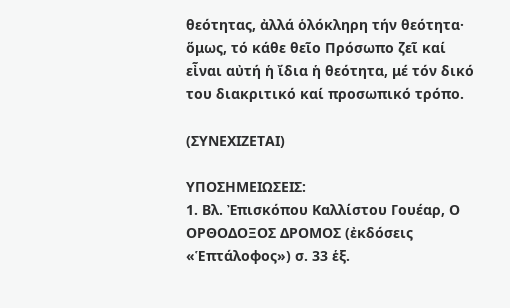θεότητας, ἀλλά ὁλόκληρη τήν θεότητα· ὅμως, τό κάθε θεῖο Πρόσωπο ζεῖ καί εἶναι αὐτή ἡ ἴδια ἡ θεότητα, μέ τόν δικό του διακριτικό καί προσωπικό τρόπο.

(ΣΥΝΕΧΙΖΕΤΑΙ)

ΥΠΟΣΗΜΕΙΩΣΕΙΣ:
1. Βλ. Ἐπισκόπου Καλλίστου Γουέαρ, Ο ΟΡΘΟΔΟΞΟΣ ΔΡΟΜΟΣ (ἐκδόσεις «Ἑπτάλοφος») σ. 33 ἑξ.